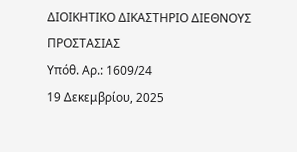ΔΙΟΙΚΗΤΙΚΟ ΔΙΚΑΣΤΗΡΙΟ ΔΙΕΘΝΟΥΣ ΠΡΟΣΤΑΣΙΑΣ
Υπόθ. Αρ.: 1609/24
19 Δεκεμβρίου, 2025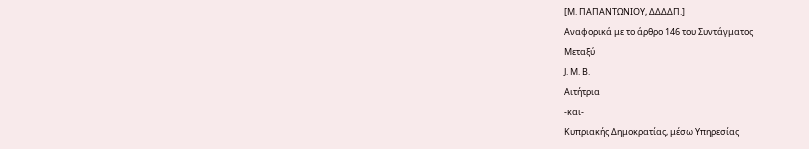[Μ. ΠΑΠΑΝΤΩΝΙΟΥ, ΔΔΔΔΠ.]
Αναφορικά με το άρθρο 146 του Συντάγματος
Μεταξύ
J. M. B.
Αιτήτρια
-και-
Κυπριακής Δημοκρατίας, μέσω Υπηρεσίας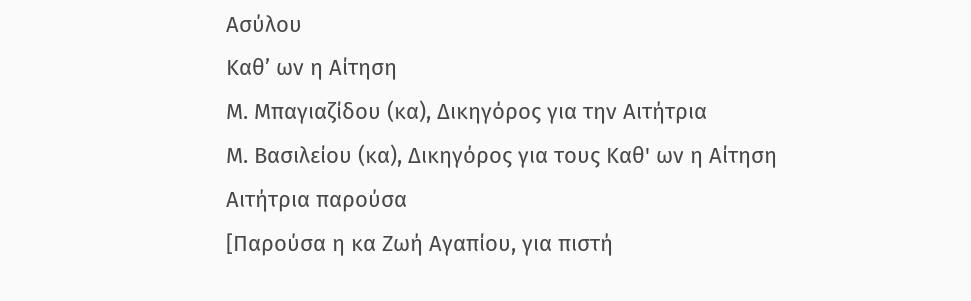Ασύλου
Καθ’ ων η Αίτηση
Μ. Μπαγιαζίδου (κα), Δικηγόρος για την Αιτήτρια
Μ. Βασιλείου (κα), Δικηγόρος για τους Καθ' ων η Αίτηση
Αιτήτρια παρούσα
[Παρούσα η κα Ζωή Αγαπίου, για πιστή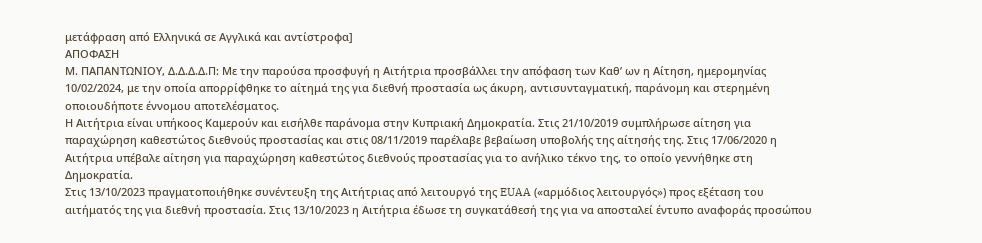μετάφραση από Ελληνικά σε Αγγλικά και αντίστροφα]
ΑΠΟΦΑΣΗ
Μ. ΠΑΠΑΝΤΩΝΙΟΥ, Δ.Δ.Δ.Δ.Π: Με την παρούσα προσφυγή η Αιτήτρια προσβάλλει την απόφαση των Καθ’ ων η Αίτηση, ημερομηνίας 10/02/2024, με την οποία απορρίφθηκε το αίτημά της για διεθνή προστασία ως άκυρη, αντισυνταγματική, παράνομη και στερημένη οποιουδήποτε έννομου αποτελέσματος.
Η Αιτήτρια είναι υπήκοος Καμερούν και εισήλθε παράνομα στην Κυπριακή Δημοκρατία. Στις 21/10/2019 συμπλήρωσε αίτηση για παραχώρηση καθεστώτος διεθνούς προστασίας και στις 08/11/2019 παρέλαβε βεβαίωση υποβολής της αίτησής της. Στις 17/06/2020 η Αιτήτρια υπέβαλε αίτηση για παραχώρηση καθεστώτος διεθνούς προστασίας για το ανήλικο τέκνο της, το οποίο γεννήθηκε στη Δημοκρατία.
Στις 13/10/2023 πραγματοποιήθηκε συνέντευξη της Αιτήτριας από λειτουργό της EUAA («αρμόδιος λειτουργός») προς εξέταση του αιτήματός της για διεθνή προστασία. Στις 13/10/2023 η Αιτήτρια έδωσε τη συγκατάθεσή της για να αποσταλεί έντυπο αναφοράς προσώπου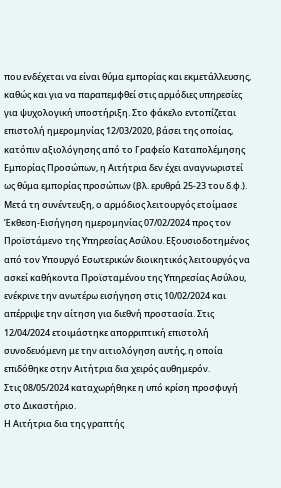που ενδέχεται να είναι θύμα εμπορίας και εκμετάλλευσης, καθώς και για να παραπεμφθεί στις αρμόδιες υπηρεσίες για ψυχολογική υποστήριξη. Στο φάκελο εντοπίζεται επιστολή ημερομηνίας 12/03/2020, βάσει της οποίας, κατόπιν αξιολόγησης από το Γραφείο Καταπολέμησης Εμπορίας Προσώπων, η Αιτήτρια δεν έχει αναγνωριστεί ως θύμα εμπορίας προσώπων (βλ. ερυθρά 25-23 του δ.φ.).
Μετά τη συνέντευξη, ο αρμόδιος λειτουργός ετοίμασε Έκθεση-Εισήγηση ημερομηνίας 07/02/2024 προς τον Προϊστάμενο της Υπηρεσίας Ασύλου. Εξουσιοδοτημένος από τον Υπουργό Εσωτερικών διοικητικός λειτουργός να ασκεί καθήκοντα Προϊσταμένου της Υπηρεσίας Ασύλου, ενέκρινε την ανωτέρω εισήγηση στις 10/02/2024 και απέρριψε την αίτηση για διεθνή προστασία. Στις 12/04/2024 ετοιμάστηκε απορριπτική επιστολή συνοδευόμενη με την αιτιολόγηση αυτής, η οποία επιδόθηκε στην Αιτήτρια δια χειρός αυθημερόν.
Στις 08/05/2024 καταχωρήθηκε η υπό κρίση προσφυγή στο Δικαστήριο.
Η Αιτήτρια δια της γραπτής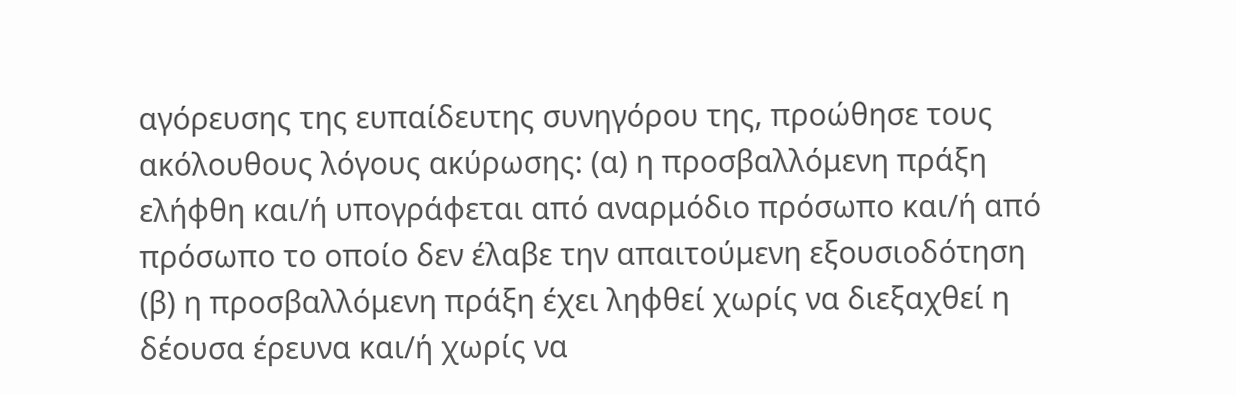αγόρευσης της ευπαίδευτης συνηγόρου της, προώθησε τους ακόλουθους λόγους ακύρωσης: (α) η προσβαλλόμενη πράξη ελήφθη και/ή υπογράφεται από αναρμόδιο πρόσωπο και/ή από πρόσωπο το οποίο δεν έλαβε την απαιτούμενη εξουσιοδότηση (β) η προσβαλλόμενη πράξη έχει ληφθεί χωρίς να διεξαχθεί η δέουσα έρευνα και/ή χωρίς να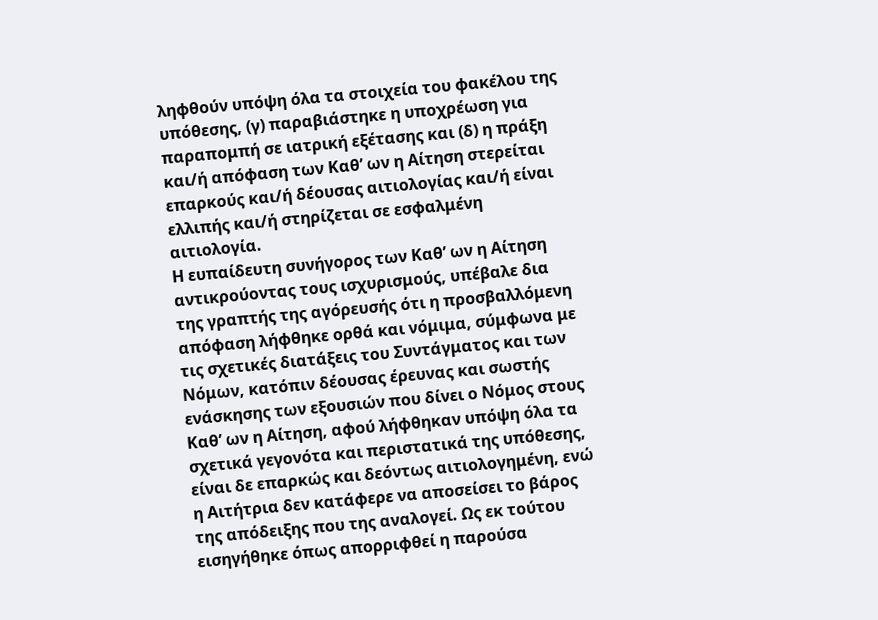ληφθούν υπόψη όλα τα στοιχεία του φακέλου της υπόθεσης, (γ) παραβιάστηκε η υποχρέωση για παραπομπή σε ιατρική εξέτασης και (δ) η πράξη και/ή απόφαση των Καθ’ ων η Αίτηση στερείται επαρκούς και/ή δέουσας αιτιολογίας και/ή είναι ελλιπής και/ή στηρίζεται σε εσφαλμένη αιτιολογία.
Η ευπαίδευτη συνήγορος των Καθ’ ων η Αίτηση αντικρούοντας τους ισχυρισμούς, υπέβαλε δια της γραπτής της αγόρευσής ότι η προσβαλλόμενη απόφαση λήφθηκε ορθά και νόμιμα, σύμφωνα με τις σχετικές διατάξεις του Συντάγματος και των Νόμων, κατόπιν δέουσας έρευνας και σωστής ενάσκησης των εξουσιών που δίνει ο Νόμος στους Καθ’ ων η Αίτηση, αφού λήφθηκαν υπόψη όλα τα σχετικά γεγονότα και περιστατικά της υπόθεσης, είναι δε επαρκώς και δεόντως αιτιολογημένη, ενώ η Αιτήτρια δεν κατάφερε να αποσείσει το βάρος της απόδειξης που της αναλογεί. Ως εκ τούτου εισηγήθηκε όπως απορριφθεί η παρούσα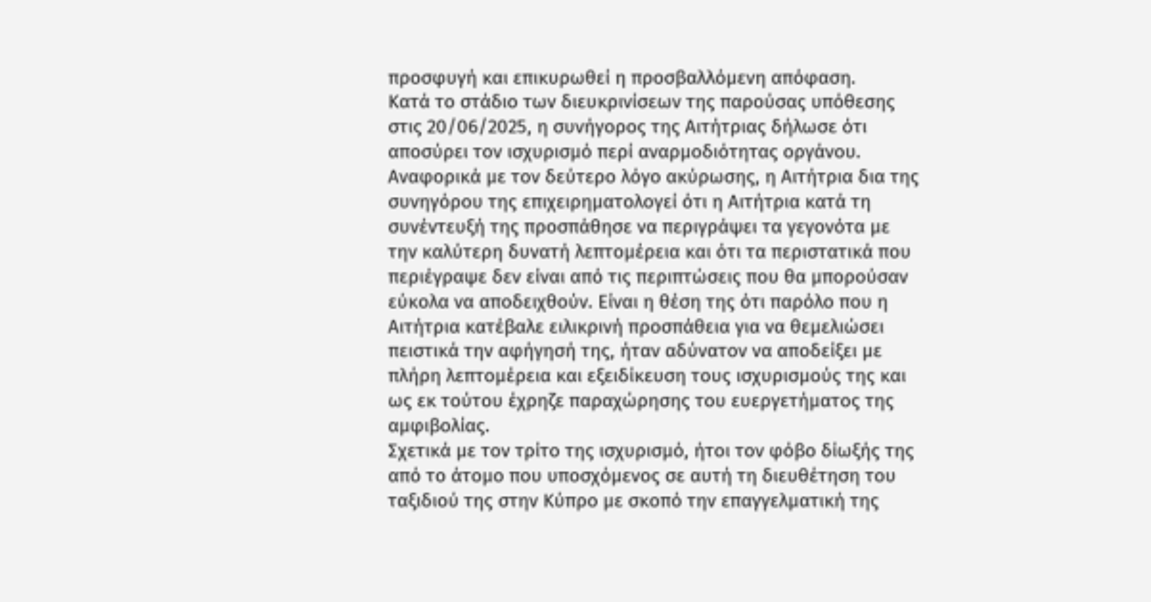προσφυγή και επικυρωθεί η προσβαλλόμενη απόφαση.
Κατά το στάδιο των διευκρινίσεων της παρούσας υπόθεσης στις 20/06/2025, η συνήγορος της Αιτήτριας δήλωσε ότι αποσύρει τον ισχυρισμό περί αναρμοδιότητας οργάνου.
Αναφορικά με τον δεύτερο λόγο ακύρωσης, η Αιτήτρια δια της συνηγόρου της επιχειρηματολογεί ότι η Αιτήτρια κατά τη συνέντευξή της προσπάθησε να περιγράψει τα γεγονότα με την καλύτερη δυνατή λεπτομέρεια και ότι τα περιστατικά που περιέγραψε δεν είναι από τις περιπτώσεις που θα μπορούσαν εύκολα να αποδειχθούν. Είναι η θέση της ότι παρόλο που η Αιτήτρια κατέβαλε ειλικρινή προσπάθεια για να θεμελιώσει πειστικά την αφήγησή της, ήταν αδύνατον να αποδείξει με πλήρη λεπτομέρεια και εξειδίκευση τους ισχυρισμούς της και ως εκ τούτου έχρηζε παραχώρησης του ευεργετήματος της αμφιβολίας.
Σχετικά με τον τρίτο της ισχυρισμό, ήτοι τον φόβο δίωξής της από το άτομο που υποσχόμενος σε αυτή τη διευθέτηση του ταξιδιού της στην Κύπρο με σκοπό την επαγγελματική της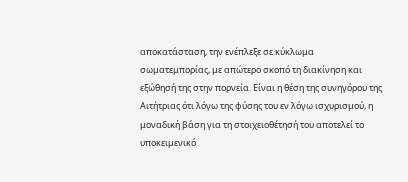αποκατάσταση, την ενέπλεξε σε κύκλωμα σωματεμπορίας, με απώτερο σκοπό τη διακίνηση και εξώθησή της στην πορνεία. Είναι η θέση της συνηγόρου της Αιτήτριας ότι λόγω της φύσης του εν λόγω ισχυρισμού, η μοναδική βάση για τη στοιχειοθέτησή του αποτελεί το υποκειμενικό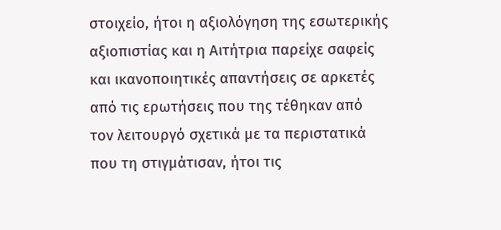στοιχείο, ήτοι η αξιολόγηση της εσωτερικής αξιοπιστίας και η Αιτήτρια παρείχε σαφείς και ικανοποιητικές απαντήσεις σε αρκετές από τις ερωτήσεις που της τέθηκαν από τον λειτουργό σχετικά με τα περιστατικά που τη στιγμάτισαν, ήτοι τις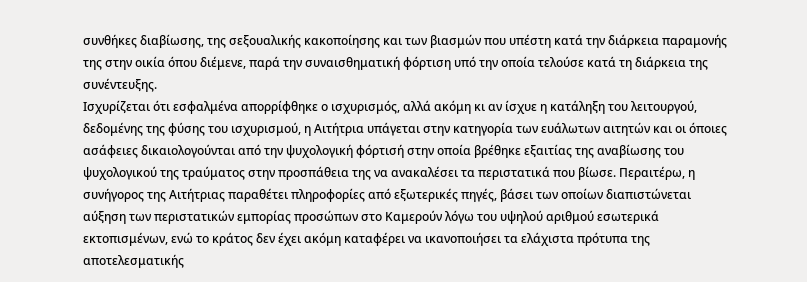συνθήκες διαβίωσης, της σεξουαλικής κακοποίησης και των βιασμών που υπέστη κατά την διάρκεια παραμονής της στην οικία όπου διέμενε, παρά την συναισθηματική φόρτιση υπό την οποία τελούσε κατά τη διάρκεια της συνέντευξης.
Ισχυρίζεται ότι εσφαλμένα απορρίφθηκε ο ισχυρισμός, αλλά ακόμη κι αν ίσχυε η κατάληξη του λειτουργού, δεδομένης της φύσης του ισχυρισμού, η Αιτήτρια υπάγεται στην κατηγορία των ευάλωτων αιτητών και οι όποιες ασάφειες δικαιολογούνται από την ψυχολογική φόρτισή στην οποία βρέθηκε εξαιτίας της αναβίωσης του ψυχολογικού της τραύματος στην προσπάθεια της να ανακαλέσει τα περιστατικά που βίωσε. Περαιτέρω, η συνήγορος της Αιτήτριας παραθέτει πληροφορίες από εξωτερικές πηγές, βάσει των οποίων διαπιστώνεται αύξηση των περιστατικών εμπορίας προσώπων στο Καμερούν λόγω του υψηλού αριθμού εσωτερικά εκτοπισμένων, ενώ το κράτος δεν έχει ακόμη καταφέρει να ικανοποιήσει τα ελάχιστα πρότυπα της αποτελεσματικής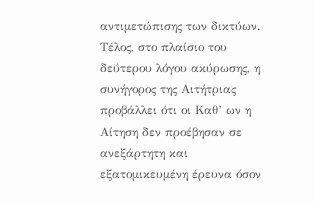αντιμετώπισης των δικτύων. Τέλος, στο πλαίσιο του δεύτερου λόγου ακύρωσης, η συνήγορος της Αιτήτριας προβάλλει ότι οι Καθ’ ων η Αίτηση δεν προέβησαν σε ανεξάρτητη και εξατομικευμένη έρευνα όσον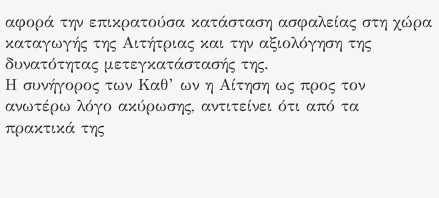αφορά την επικρατούσα κατάσταση ασφαλείας στη χώρα καταγωγής της Αιτήτριας και την αξιολόγηση της δυνατότητας μετεγκατάστασής της.
Η συνήγορος των Καθ’ ων η Αίτηση ως προς τον ανωτέρω λόγο ακύρωσης, αντιτείνει ότι από τα πρακτικά της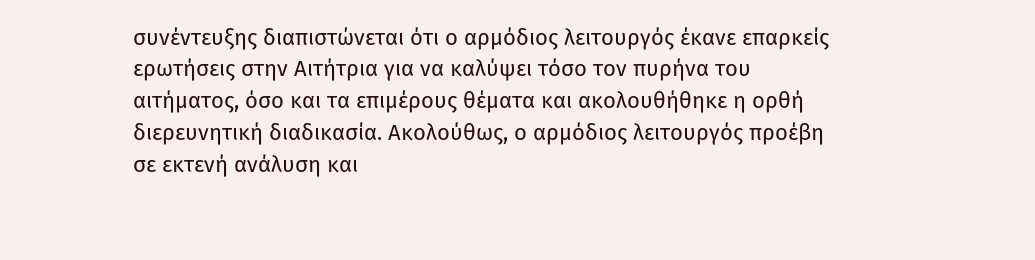συνέντευξης διαπιστώνεται ότι ο αρμόδιος λειτουργός έκανε επαρκείς ερωτήσεις στην Αιτήτρια για να καλύψει τόσο τον πυρήνα του αιτήματος, όσο και τα επιμέρους θέματα και ακολουθήθηκε η ορθή διερευνητική διαδικασία. Ακολούθως, ο αρμόδιος λειτουργός προέβη σε εκτενή ανάλυση και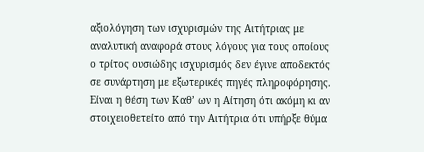αξιολόγηση των ισχυρισμών της Αιτήτριας με αναλυτική αναφορά στους λόγους για τους οποίους ο τρίτος ουσιώδης ισχυρισμός δεν έγινε αποδεκτός σε συνάρτηση με εξωτερικές πηγές πληροφόρησης.
Είναι η θέση των Καθ’ ων η Αίτηση ότι ακόμη κι αν στοιχειοθετείτο από την Αιτήτρια ότι υπήρξε θύμα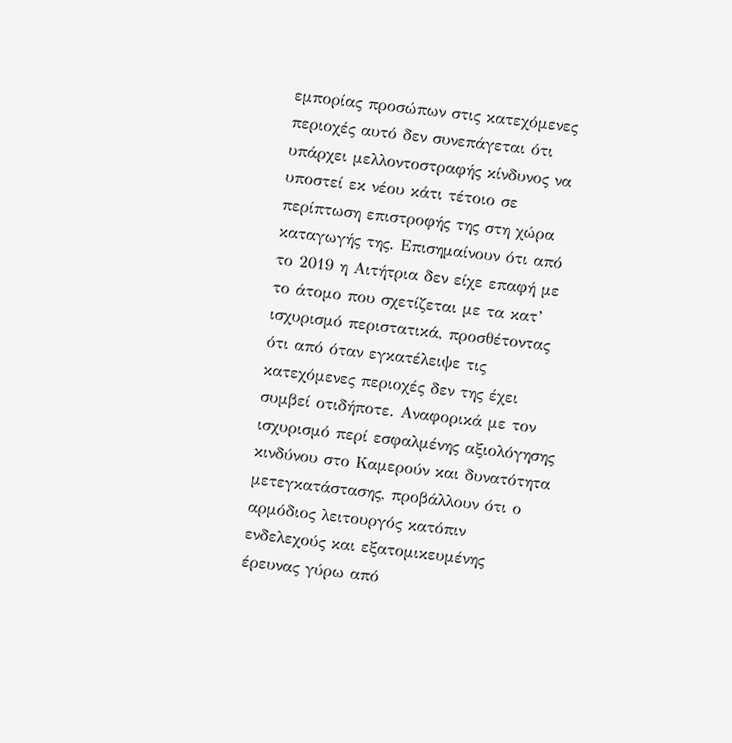εμπορίας προσώπων στις κατεχόμενες περιοχές αυτό δεν συνεπάγεται ότι υπάρχει μελλοντοστραφής κίνδυνος να υποστεί εκ νέου κάτι τέτοιο σε περίπτωση επιστροφής της στη χώρα καταγωγής της. Επισημαίνουν ότι από το 2019 η Αιτήτρια δεν είχε επαφή με το άτομο που σχετίζεται με τα κατ’ ισχυρισμό περιστατικά, προσθέτοντας ότι από όταν εγκατέλειψε τις κατεχόμενες περιοχές δεν της έχει συμβεί οτιδήποτε. Αναφορικά με τον ισχυρισμό περί εσφαλμένης αξιολόγησης κινδύνου στο Καμερούν και δυνατότητα μετεγκατάστασης, προβάλλουν ότι ο αρμόδιος λειτουργός κατόπιν ενδελεχούς και εξατομικευμένης έρευνας γύρω από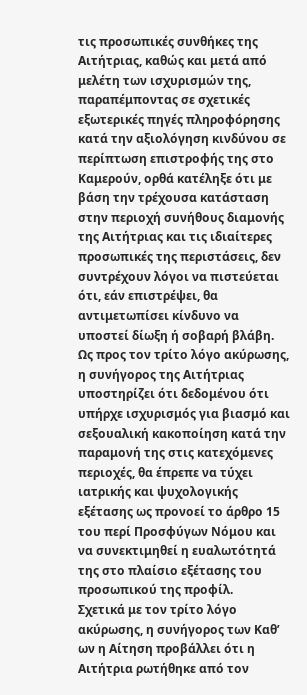τις προσωπικές συνθήκες της Αιτήτριας, καθώς και μετά από μελέτη των ισχυρισμών της, παραπέμποντας σε σχετικές εξωτερικές πηγές πληροφόρησης κατά την αξιολόγηση κινδύνου σε περίπτωση επιστροφής της στο Καμερούν, ορθά κατέληξε ότι με βάση την τρέχουσα κατάσταση στην περιοχή συνήθους διαμονής της Αιτήτριας και τις ιδιαίτερες προσωπικές της περιστάσεις, δεν συντρέχουν λόγοι να πιστεύεται ότι, εάν επιστρέψει, θα αντιμετωπίσει κίνδυνο να υποστεί δίωξη ή σοβαρή βλάβη.
Ως προς τον τρίτο λόγο ακύρωσης, η συνήγορος της Αιτήτριας υποστηρίζει ότι δεδομένου ότι υπήρχε ισχυρισμός για βιασμό και σεξουαλική κακοποίηση κατά την παραμονή της στις κατεχόμενες περιοχές, θα έπρεπε να τύχει ιατρικής και ψυχολογικής εξέτασης ως προνοεί το άρθρο 15 του περί Προσφύγων Νόμου και να συνεκτιμηθεί η ευαλωτότητά της στο πλαίσιο εξέτασης του προσωπικού της προφίλ.
Σχετικά με τον τρίτο λόγο ακύρωσης, η συνήγορος των Καθ’ ων η Αίτηση προβάλλει ότι η Αιτήτρια ρωτήθηκε από τον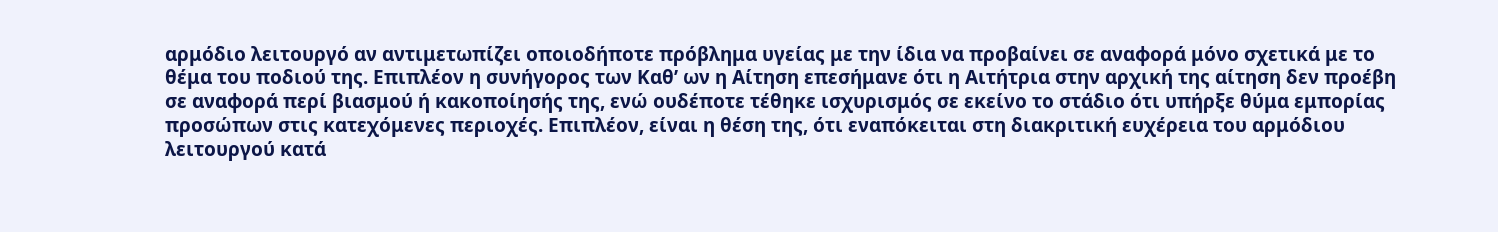αρμόδιο λειτουργό αν αντιμετωπίζει οποιοδήποτε πρόβλημα υγείας με την ίδια να προβαίνει σε αναφορά μόνο σχετικά με το θέμα του ποδιού της. Επιπλέον η συνήγορος των Καθ’ ων η Αίτηση επεσήμανε ότι η Αιτήτρια στην αρχική της αίτηση δεν προέβη σε αναφορά περί βιασμού ή κακοποίησής της, ενώ ουδέποτε τέθηκε ισχυρισμός σε εκείνο το στάδιο ότι υπήρξε θύμα εμπορίας προσώπων στις κατεχόμενες περιοχές. Επιπλέον, είναι η θέση της, ότι εναπόκειται στη διακριτική ευχέρεια του αρμόδιου λειτουργού κατά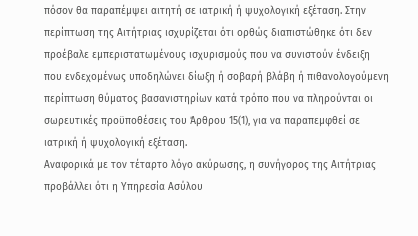πόσον θα παραπέμψει αιτητή σε ιατρική ή ψυχολογική εξέταση. Στην περίπτωση της Αιτήτριας ισχυρίζεται ότι ορθώς διαπιστώθηκε ότι δεν προέβαλε εμπεριστατωμένους ισχυρισμούς που να συνιστούν ένδειξη που ενδεχομένως υποδηλώνει δίωξη ή σοβαρή βλάβη ή πιθανολογούμενη περίπτωση θύματος βασανιστηρίων κατά τρόπο που να πληρούνται οι σωρευτικές προϋποθέσεις του Άρθρου 15(1), για να παραπεμφθεί σε ιατρική ή ψυχολογική εξέταση.
Αναφορικά με τον τέταρτο λόγο ακύρωσης, η συνήγορος της Αιτήτριας προβάλλει ότι η Υπηρεσία Ασύλου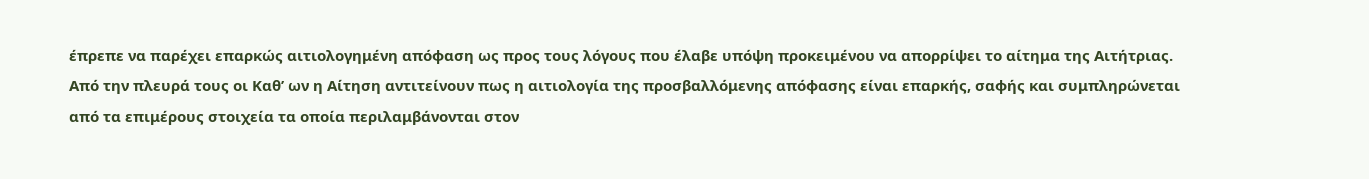έπρεπε να παρέχει επαρκώς αιτιολογημένη απόφαση ως προς τους λόγους που έλαβε υπόψη προκειμένου να απορρίψει το αίτημα της Αιτήτριας.
Από την πλευρά τους οι Καθ’ ων η Αίτηση αντιτείνουν πως η αιτιολογία της προσβαλλόμενης απόφασης είναι επαρκής, σαφής και συμπληρώνεται από τα επιμέρους στοιχεία τα οποία περιλαμβάνονται στον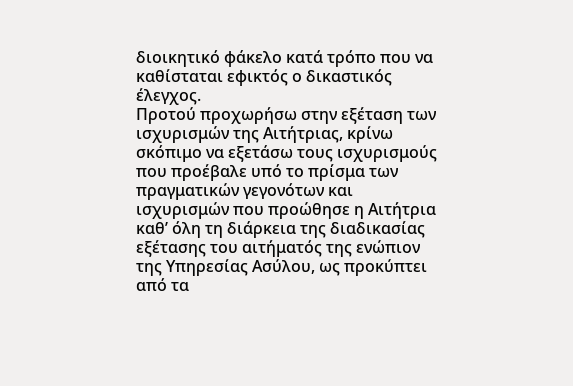διοικητικό φάκελο κατά τρόπο που να καθίσταται εφικτός ο δικαστικός έλεγχος.
Προτού προχωρήσω στην εξέταση των ισχυρισμών της Αιτήτριας, κρίνω σκόπιμο να εξετάσω τους ισχυρισμούς που προέβαλε υπό το πρίσμα των πραγματικών γεγονότων και ισχυρισμών που προώθησε η Αιτήτρια καθ’ όλη τη διάρκεια της διαδικασίας εξέτασης του αιτήματός της ενώπιον της Υπηρεσίας Ασύλου, ως προκύπτει από τα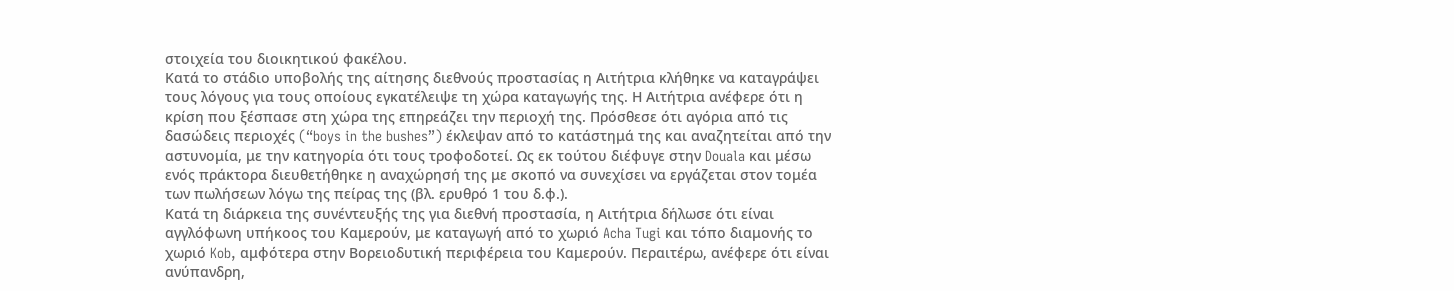στοιχεία του διοικητικού φακέλου.
Κατά το στάδιο υποβολής της αίτησης διεθνούς προστασίας η Αιτήτρια κλήθηκε να καταγράψει τους λόγους για τους οποίους εγκατέλειψε τη χώρα καταγωγής της. Η Αιτήτρια ανέφερε ότι η κρίση που ξέσπασε στη χώρα της επηρεάζει την περιοχή της. Πρόσθεσε ότι αγόρια από τις δασώδεις περιοχές (“boys in the bushes”) έκλεψαν από το κατάστημά της και αναζητείται από την αστυνομία, με την κατηγορία ότι τους τροφοδοτεί. Ως εκ τούτου διέφυγε στην Douala και μέσω ενός πράκτορα διευθετήθηκε η αναχώρησή της με σκοπό να συνεχίσει να εργάζεται στον τομέα των πωλήσεων λόγω της πείρας της (βλ. ερυθρό 1 του δ.φ.).
Κατά τη διάρκεια της συνέντευξής της για διεθνή προστασία, η Αιτήτρια δήλωσε ότι είναι αγγλόφωνη υπήκοος του Καμερούν, με καταγωγή από το χωριό Acha Tugi και τόπο διαμονής το χωριό Kob, αμφότερα στην Βορειοδυτική περιφέρεια του Καμερούν. Περαιτέρω, ανέφερε ότι είναι ανύπανδρη,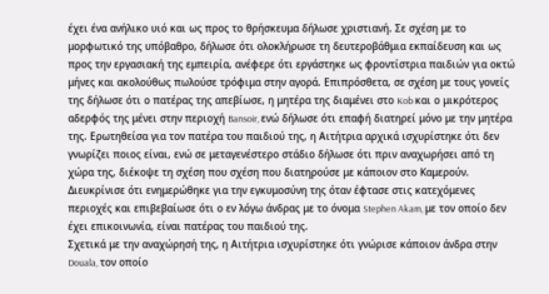έχει ένα ανήλικο υιό και ως προς το θρήσκευμα δήλωσε χριστιανή. Σε σχέση με το μορφωτικό της υπόβαθρο, δήλωσε ότι ολοκλήρωσε τη δευτεροβάθμια εκπαίδευση και ως προς την εργασιακή της εμπειρία, ανέφερε ότι εργάστηκε ως φροντίστρια παιδιών για οκτώ μήνες και ακολούθως πωλούσε τρόφιμα στην αγορά. Επιπρόσθετα, σε σχέση με τους γονείς της δήλωσε ότι ο πατέρας της απεβίωσε, η μητέρα της διαμένει στο Kob και ο μικρότερος αδερφός της μένει στην περιοχή Bansoir, ενώ δήλωσε ότι επαφή διατηρεί μόνο με την μητέρα της. Ερωτηθείσα για τον πατέρα του παιδιού της, η Αιτήτρια αρχικά ισχυρίστηκε ότι δεν γνωρίζει ποιος είναι, ενώ σε μεταγενέστερο στάδιο δήλωσε ότι πριν αναχωρήσει από τη χώρα της, διέκοψε τη σχέση που σχέση που διατηρούσε με κάποιον στο Καμερούν. Διευκρίνισε ότι ενημερώθηκε για την εγκυμοσύνη της όταν έφτασε στις κατεχόμενες περιοχές και επιβεβαίωσε ότι ο εν λόγω άνδρας με το όνομα Stephen Akam, με τον οποίο δεν έχει επικοινωνία, είναι πατέρας του παιδιού της.
Σχετικά με την αναχώρησή της, η Αιτήτρια ισχυρίστηκε ότι γνώρισε κάποιον άνδρα στην Douala, τον οποίο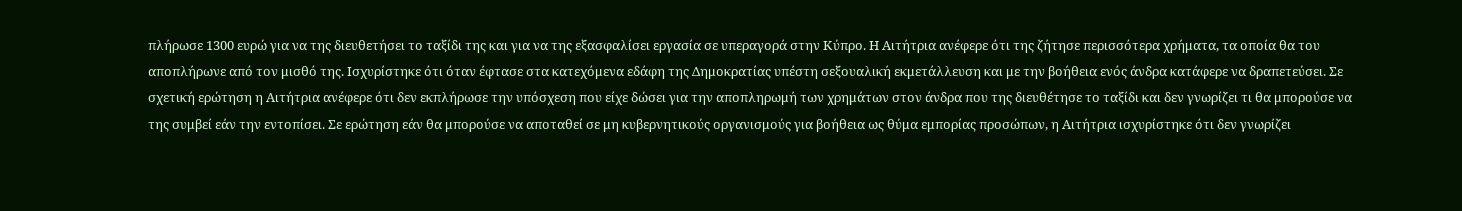πλήρωσε 1300 ευρώ για να της διευθετήσει το ταξίδι της και για να της εξασφαλίσει εργασία σε υπεραγορά στην Κύπρο. Η Αιτήτρια ανέφερε ότι της ζήτησε περισσότερα χρήματα, τα οποία θα του αποπλήρωνε από τον μισθό της. Ισχυρίστηκε ότι όταν έφτασε στα κατεχόμενα εδάφη της Δημοκρατίας υπέστη σεξουαλική εκμετάλλευση και με την βοήθεια ενός άνδρα κατάφερε να δραπετεύσει. Σε σχετική ερώτηση η Αιτήτρια ανέφερε ότι δεν εκπλήρωσε την υπόσχεση που είχε δώσει για την αποπληρωμή των χρημάτων στον άνδρα που της διευθέτησε το ταξίδι και δεν γνωρίζει τι θα μπορούσε να της συμβεί εάν την εντοπίσει. Σε ερώτηση εάν θα μπορούσε να αποταθεί σε μη κυβερνητικούς οργανισμούς για βοήθεια ως θύμα εμπορίας προσώπων, η Αιτήτρια ισχυρίστηκε ότι δεν γνωρίζει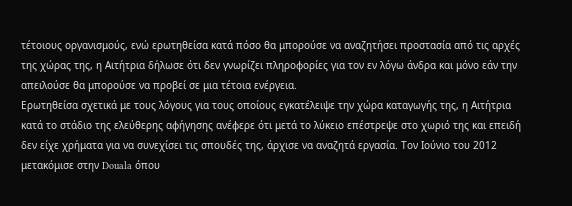τέτοιους οργανισμούς, ενώ ερωτηθείσα κατά πόσο θα μπορούσε να αναζητήσει προστασία από τις αρχές της χώρας της, η Αιτήτρια δήλωσε ότι δεν γνωρίζει πληροφορίες για τον εν λόγω άνδρα και μόνο εάν την απειλούσε θα μπορούσε να προβεί σε μια τέτοια ενέργεια.
Ερωτηθείσα σχετικά με τους λόγους για τους οποίους εγκατέλειψε την χώρα καταγωγής της, η Αιτήτρια κατά το στάδιο της ελεύθερης αφήγησης ανέφερε ότι μετά το λύκειο επέστρεψε στο χωριό της και επειδή δεν είχε χρήματα για να συνεχίσει τις σπουδές της, άρχισε να αναζητά εργασία. Τον Ιούνιο του 2012 μετακόμισε στην Douala όπου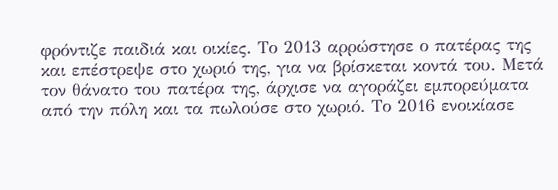φρόντιζε παιδιά και οικίες. Το 2013 αρρώστησε ο πατέρας της και επέστρεψε στο χωριό της, για να βρίσκεται κοντά του. Μετά τον θάνατο του πατέρα της, άρχισε να αγοράζει εμπορεύματα από την πόλη και τα πωλούσε στο χωριό. Το 2016 ενοικίασε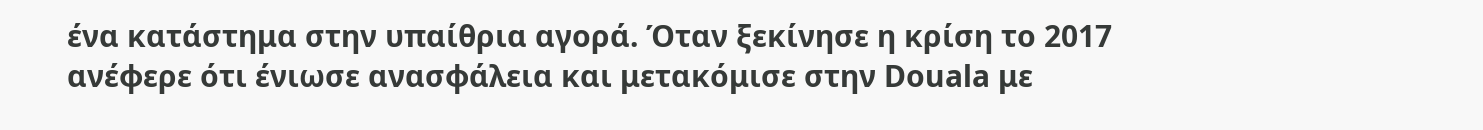ένα κατάστημα στην υπαίθρια αγορά. Όταν ξεκίνησε η κρίση το 2017 ανέφερε ότι ένιωσε ανασφάλεια και μετακόμισε στην Douala με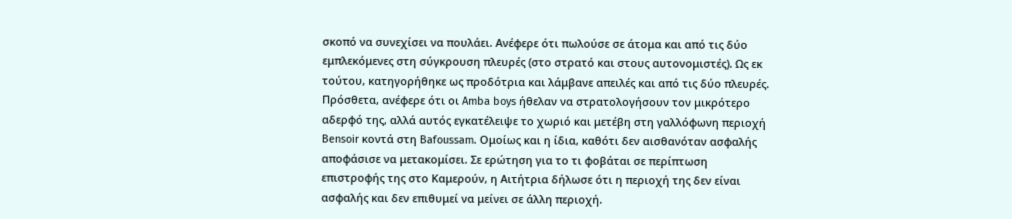σκοπό να συνεχίσει να πουλάει. Ανέφερε ότι πωλούσε σε άτομα και από τις δύο εμπλεκόμενες στη σύγκρουση πλευρές (στο στρατό και στους αυτονομιστές). Ως εκ τούτου, κατηγορήθηκε ως προδότρια και λάμβανε απειλές και από τις δύο πλευρές. Πρόσθετα, ανέφερε ότι οι Amba boys ήθελαν να στρατολογήσουν τον μικρότερο αδερφό της, αλλά αυτός εγκατέλειψε το χωριό και μετέβη στη γαλλόφωνη περιοχή Bensoir κοντά στη Bafoussam. Ομοίως και η ίδια, καθότι δεν αισθανόταν ασφαλής αποφάσισε να μετακομίσει. Σε ερώτηση για το τι φοβάται σε περίπτωση επιστροφής της στο Καμερούν, η Αιτήτρια δήλωσε ότι η περιοχή της δεν είναι ασφαλής και δεν επιθυμεί να μείνει σε άλλη περιοχή.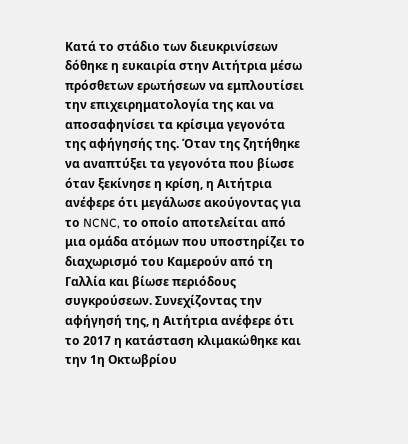Κατά το στάδιο των διευκρινίσεων δόθηκε η ευκαιρία στην Αιτήτρια μέσω πρόσθετων ερωτήσεων να εμπλουτίσει την επιχειρηματολογία της και να αποσαφηνίσει τα κρίσιμα γεγονότα της αφήγησής της. Όταν της ζητήθηκε να αναπτύξει τα γεγονότα που βίωσε όταν ξεκίνησε η κρίση, η Αιτήτρια ανέφερε ότι μεγάλωσε ακούγοντας για το NCNC, το οποίο αποτελείται από μια ομάδα ατόμων που υποστηρίζει το διαχωρισμό του Καμερούν από τη Γαλλία και βίωσε περιόδους συγκρούσεων. Συνεχίζοντας την αφήγησή της, η Αιτήτρια ανέφερε ότι το 2017 η κατάσταση κλιμακώθηκε και την 1η Οκτωβρίου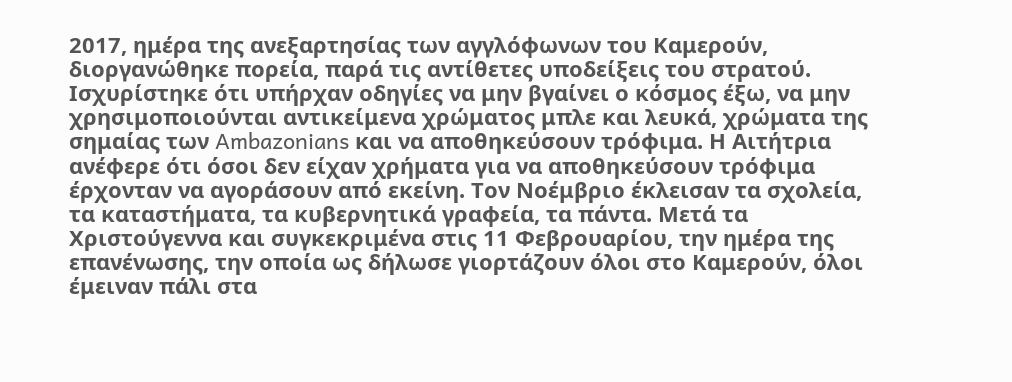2017, ημέρα της ανεξαρτησίας των αγγλόφωνων του Καμερούν, διοργανώθηκε πορεία, παρά τις αντίθετες υποδείξεις του στρατού. Ισχυρίστηκε ότι υπήρχαν οδηγίες να μην βγαίνει ο κόσμος έξω, να μην χρησιμοποιούνται αντικείμενα χρώματος μπλε και λευκά, χρώματα της σημαίας των Ambazonians και να αποθηκεύσουν τρόφιμα. Η Αιτήτρια ανέφερε ότι όσοι δεν είχαν χρήματα για να αποθηκεύσουν τρόφιμα έρχονταν να αγοράσουν από εκείνη. Τον Νοέμβριο έκλεισαν τα σχολεία, τα καταστήματα, τα κυβερνητικά γραφεία, τα πάντα. Μετά τα Χριστούγεννα και συγκεκριμένα στις 11 Φεβρουαρίου, την ημέρα της επανένωσης, την οποία ως δήλωσε γιορτάζουν όλοι στο Καμερούν, όλοι έμειναν πάλι στα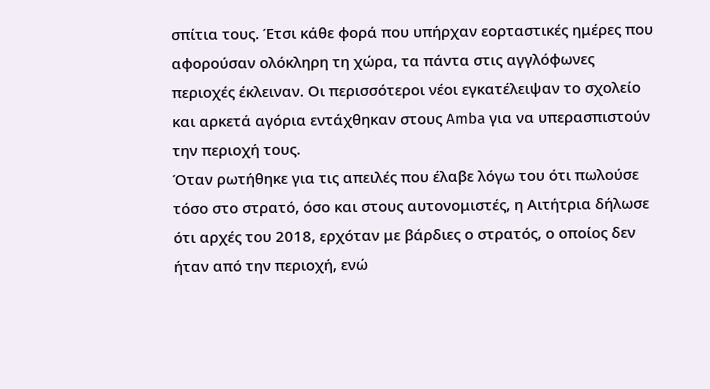σπίτια τους. Έτσι κάθε φορά που υπήρχαν εορταστικές ημέρες που αφορούσαν ολόκληρη τη χώρα, τα πάντα στις αγγλόφωνες περιοχές έκλειναν. Οι περισσότεροι νέοι εγκατέλειψαν το σχολείο και αρκετά αγόρια εντάχθηκαν στους Amba για να υπερασπιστούν την περιοχή τους.
Όταν ρωτήθηκε για τις απειλές που έλαβε λόγω του ότι πωλούσε τόσο στο στρατό, όσο και στους αυτονομιστές, η Αιτήτρια δήλωσε ότι αρχές του 2018, ερχόταν με βάρδιες ο στρατός, ο οποίος δεν ήταν από την περιοχή, ενώ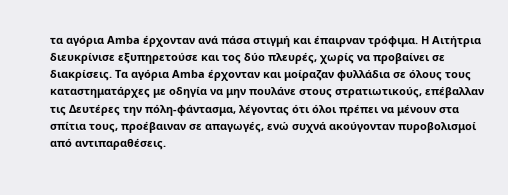τα αγόρια Amba έρχονταν ανά πάσα στιγμή και έπαιρναν τρόφιμα. Η Αιτήτρια διευκρίνισε εξυπηρετούσε και τος δύο πλευρές, χωρίς να προβαίνει σε διακρίσεις. Τα αγόρια Amba έρχονταν και μοίραζαν φυλλάδια σε όλους τους καταστηματάρχες με οδηγία να μην πουλάνε στους στρατιωτικούς, επέβαλλαν τις Δευτέρες την πόλη-φάντασμα, λέγοντας ότι όλοι πρέπει να μένουν στα σπίτια τους, προέβαιναν σε απαγωγές, ενώ συχνά ακούγονταν πυροβολισμοί από αντιπαραθέσεις.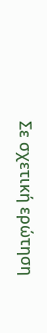Σε σχετική ερώτηση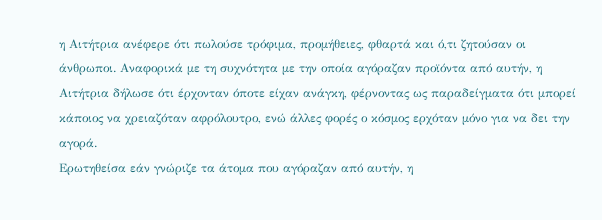η Αιτήτρια ανέφερε ότι πωλούσε τρόφιμα, προμήθειες, φθαρτά και ό,τι ζητούσαν οι άνθρωποι. Αναφορικά με τη συχνότητα με την οποία αγόραζαν προϊόντα από αυτήν, η Αιτήτρια δήλωσε ότι έρχονταν όποτε είχαν ανάγκη, φέρνοντας ως παραδείγματα ότι μπορεί κάποιος να χρειαζόταν αφρόλουτρο, ενώ άλλες φορές ο κόσμος ερχόταν μόνο για να δει την αγορά.
Ερωτηθείσα εάν γνώριζε τα άτομα που αγόραζαν από αυτήν, η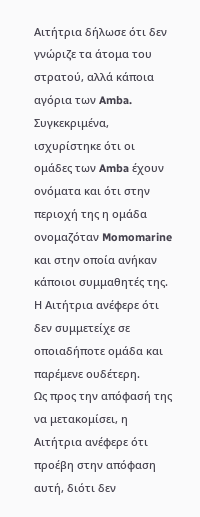Αιτήτρια δήλωσε ότι δεν γνώριζε τα άτομα του στρατού, αλλά κάποια αγόρια των Amba. Συγκεκριμένα, ισχυρίστηκε ότι οι ομάδες των Amba έχουν ονόματα και ότι στην περιοχή της η ομάδα ονομαζόταν Momomarine και στην οποία ανήκαν κάποιοι συμμαθητές της. Η Αιτήτρια ανέφερε ότι δεν συμμετείχε σε οποιαδήποτε ομάδα και παρέμενε ουδέτερη.
Ως προς την απόφασή της να μετακομίσει, η Αιτήτρια ανέφερε ότι προέβη στην απόφαση αυτή, διότι δεν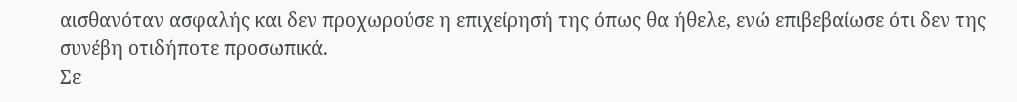αισθανόταν ασφαλής και δεν προχωρούσε η επιχείρησή της όπως θα ήθελε, ενώ επιβεβαίωσε ότι δεν της συνέβη οτιδήποτε προσωπικά.
Σε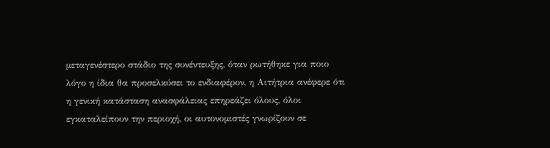μεταγενέστερο στάδιο της συνέντευξης, όταν ρωτήθηκε για ποιο λόγο η ίδια θα προσελκύσει το ενδιαφέρον, η Αιτήτρια ανέφερε ότι η γενική κατάσταση ανασφάλειας επηρεάζει όλους, όλοι εγκαταλείπουν την περιοχή, οι αυτονομιστές γνωρίζουν σε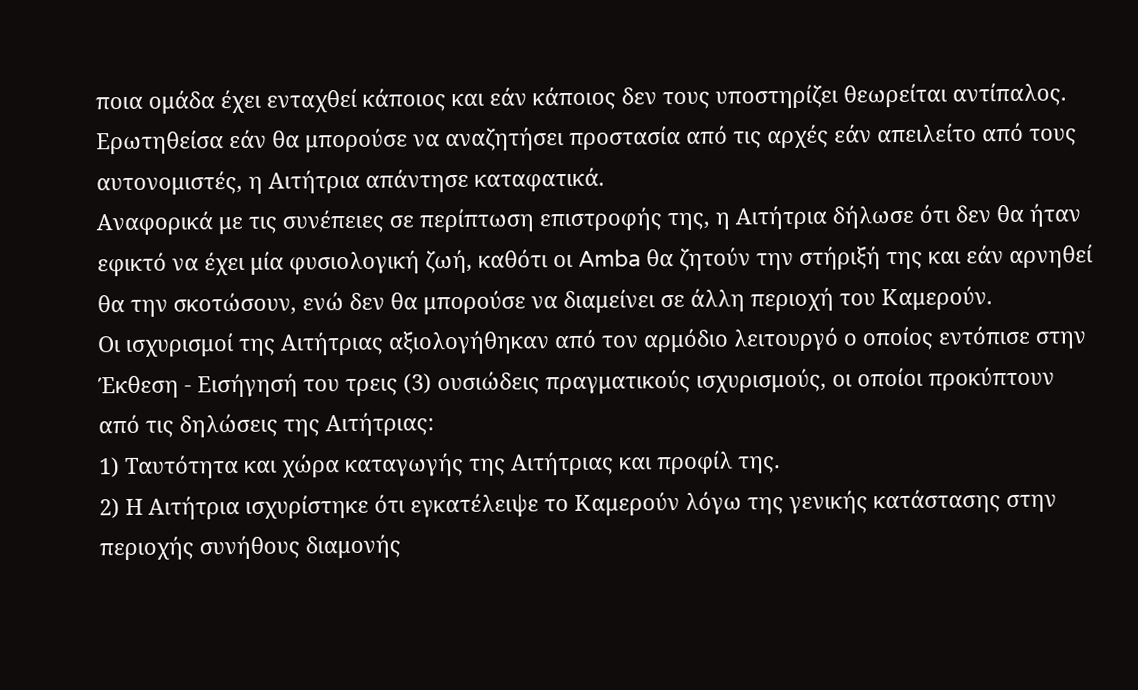ποια ομάδα έχει ενταχθεί κάποιος και εάν κάποιος δεν τους υποστηρίζει θεωρείται αντίπαλος. Ερωτηθείσα εάν θα μπορούσε να αναζητήσει προστασία από τις αρχές εάν απειλείτο από τους αυτονομιστές, η Αιτήτρια απάντησε καταφατικά.
Αναφορικά με τις συνέπειες σε περίπτωση επιστροφής της, η Αιτήτρια δήλωσε ότι δεν θα ήταν εφικτό να έχει μία φυσιολογική ζωή, καθότι οι Amba θα ζητούν την στήριξή της και εάν αρνηθεί θα την σκοτώσουν, ενώ δεν θα μπορούσε να διαμείνει σε άλλη περιοχή του Καμερούν.
Οι ισχυρισμοί της Αιτήτριας αξιολογήθηκαν από τον αρμόδιο λειτουργό ο οποίος εντόπισε στην Έκθεση - Εισήγησή του τρεις (3) ουσιώδεις πραγματικούς ισχυρισμούς, οι οποίοι προκύπτουν από τις δηλώσεις της Αιτήτριας:
1) Ταυτότητα και χώρα καταγωγής της Αιτήτριας και προφίλ της.
2) Η Αιτήτρια ισχυρίστηκε ότι εγκατέλειψε το Καμερούν λόγω της γενικής κατάστασης στην περιοχής συνήθους διαμονής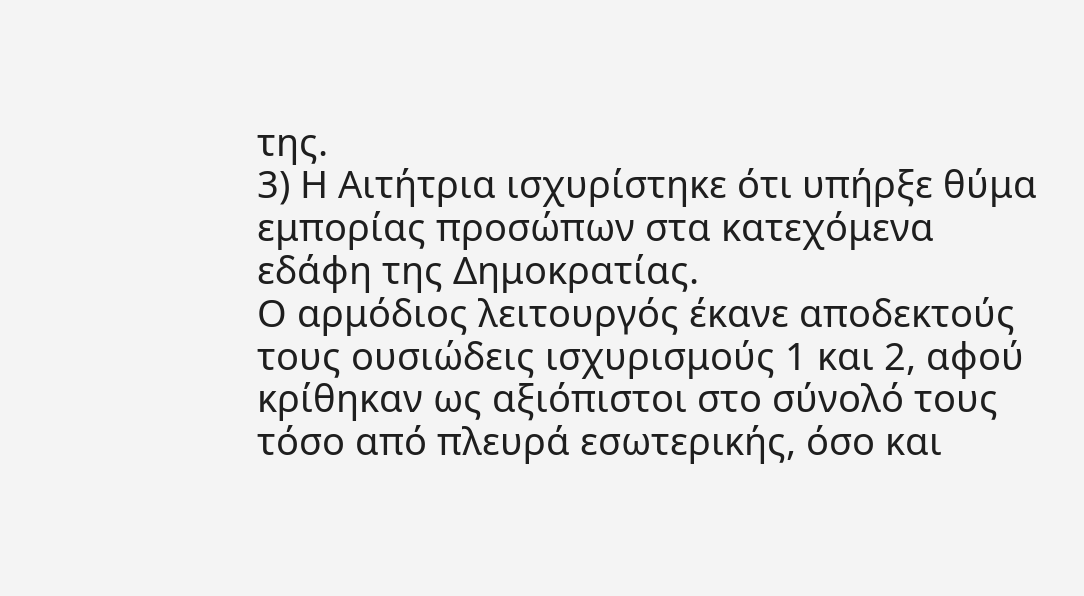της.
3) Η Αιτήτρια ισχυρίστηκε ότι υπήρξε θύμα εμπορίας προσώπων στα κατεχόμενα εδάφη της Δημοκρατίας.
Ο αρμόδιος λειτουργός έκανε αποδεκτούς τους ουσιώδεις ισχυρισμούς 1 και 2, αφού κρίθηκαν ως αξιόπιστοι στο σύνολό τους τόσο από πλευρά εσωτερικής, όσο και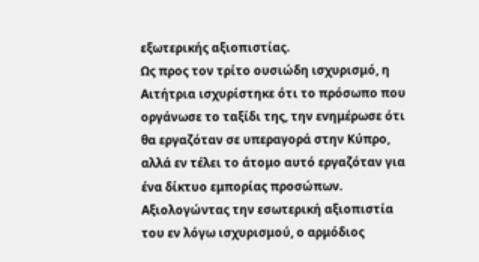εξωτερικής αξιοπιστίας.
Ως προς τον τρίτο ουσιώδη ισχυρισμό, η Αιτήτρια ισχυρίστηκε ότι το πρόσωπο που οργάνωσε το ταξίδι της, την ενημέρωσε ότι θα εργαζόταν σε υπεραγορά στην Κύπρο, αλλά εν τέλει το άτομο αυτό εργαζόταν για ένα δίκτυο εμπορίας προσώπων. Αξιολογώντας την εσωτερική αξιοπιστία του εν λόγω ισχυρισμού, ο αρμόδιος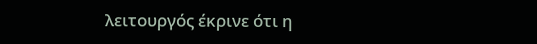λειτουργός έκρινε ότι η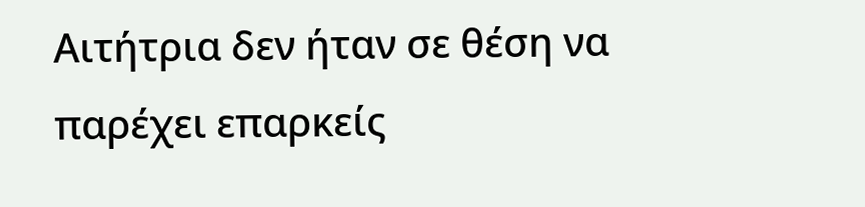Αιτήτρια δεν ήταν σε θέση να παρέχει επαρκείς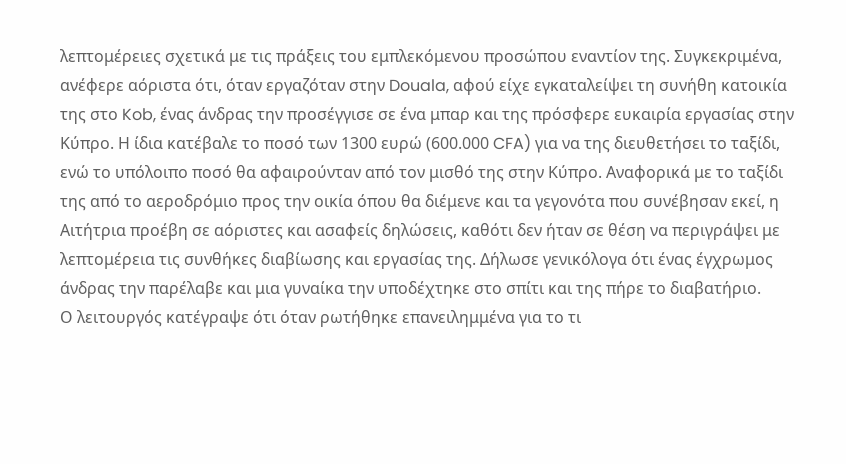λεπτομέρειες σχετικά με τις πράξεις του εμπλεκόμενου προσώπου εναντίον της. Συγκεκριμένα, ανέφερε αόριστα ότι, όταν εργαζόταν στην Douala, αφού είχε εγκαταλείψει τη συνήθη κατοικία της στο Kob, ένας άνδρας την προσέγγισε σε ένα μπαρ και της πρόσφερε ευκαιρία εργασίας στην Κύπρο. Η ίδια κατέβαλε το ποσό των 1300 ευρώ (600.000 CFA) για να της διευθετήσει το ταξίδι, ενώ το υπόλοιπο ποσό θα αφαιρούνταν από τον μισθό της στην Κύπρο. Αναφορικά με το ταξίδι της από το αεροδρόμιο προς την οικία όπου θα διέμενε και τα γεγονότα που συνέβησαν εκεί, η Αιτήτρια προέβη σε αόριστες και ασαφείς δηλώσεις, καθότι δεν ήταν σε θέση να περιγράψει με λεπτομέρεια τις συνθήκες διαβίωσης και εργασίας της. Δήλωσε γενικόλογα ότι ένας έγχρωμος άνδρας την παρέλαβε και μια γυναίκα την υποδέχτηκε στο σπίτι και της πήρε το διαβατήριο.
Ο λειτουργός κατέγραψε ότι όταν ρωτήθηκε επανειλημμένα για το τι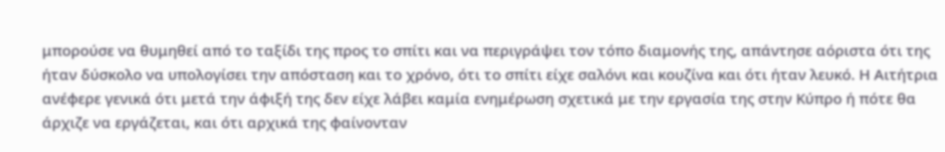μπορούσε να θυμηθεί από το ταξίδι της προς το σπίτι και να περιγράψει τον τόπο διαμονής της, απάντησε αόριστα ότι της ήταν δύσκολο να υπολογίσει την απόσταση και το χρόνο, ότι το σπίτι είχε σαλόνι και κουζίνα και ότι ήταν λευκό. Η Αιτήτρια ανέφερε γενικά ότι μετά την άφιξή της δεν είχε λάβει καμία ενημέρωση σχετικά με την εργασία της στην Κύπρο ή πότε θα άρχιζε να εργάζεται, και ότι αρχικά της φαίνονταν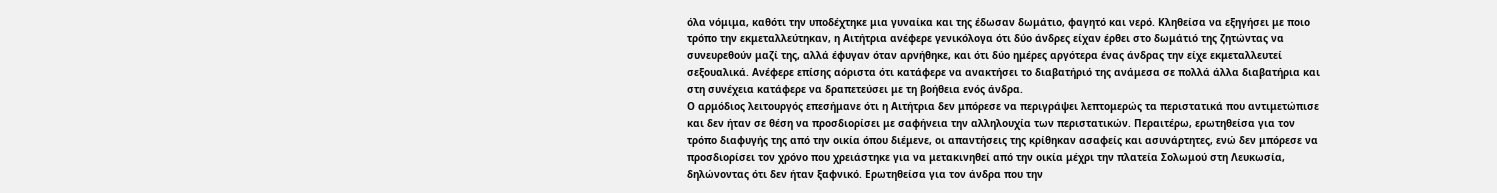όλα νόμιμα, καθότι την υποδέχτηκε μια γυναίκα και της έδωσαν δωμάτιο, φαγητό και νερό. Κληθείσα να εξηγήσει με ποιο τρόπο την εκμεταλλεύτηκαν, η Αιτήτρια ανέφερε γενικόλογα ότι δύο άνδρες είχαν έρθει στο δωμάτιό της ζητώντας να συνευρεθούν μαζί της, αλλά έφυγαν όταν αρνήθηκε, και ότι δύο ημέρες αργότερα ένας άνδρας την είχε εκμεταλλευτεί σεξουαλικά. Ανέφερε επίσης αόριστα ότι κατάφερε να ανακτήσει το διαβατήριό της ανάμεσα σε πολλά άλλα διαβατήρια και στη συνέχεια κατάφερε να δραπετεύσει με τη βοήθεια ενός άνδρα.
Ο αρμόδιος λειτουργός επεσήμανε ότι η Αιτήτρια δεν μπόρεσε να περιγράψει λεπτομερώς τα περιστατικά που αντιμετώπισε και δεν ήταν σε θέση να προσδιορίσει με σαφήνεια την αλληλουχία των περιστατικών. Περαιτέρω, ερωτηθείσα για τον τρόπο διαφυγής της από την οικία όπου διέμενε, οι απαντήσεις της κρίθηκαν ασαφείς και ασυνάρτητες, ενώ δεν μπόρεσε να προσδιορίσει τον χρόνο που χρειάστηκε για να μετακινηθεί από την οικία μέχρι την πλατεία Σολωμού στη Λευκωσία, δηλώνοντας ότι δεν ήταν ξαφνικό. Ερωτηθείσα για τον άνδρα που την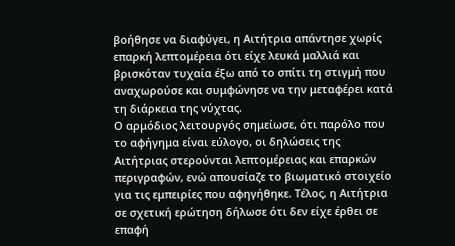βοήθησε να διαφύγει, η Αιτήτρια απάντησε χωρίς επαρκή λεπτομέρεια ότι είχε λευκά μαλλιά και βρισκόταν τυχαία έξω από το σπίτι τη στιγμή που αναχωρούσε και συμφώνησε να την μεταφέρει κατά τη διάρκεια της νύχτας.
Ο αρμόδιος λειτουργός σημείωσε, ότι παρόλο που το αφήγημα είναι εύλογο, οι δηλώσεις της Αιτήτριας στερούνται λεπτομέρειας και επαρκών περιγραφών, ενώ απουσίαζε το βιωματικό στοιχείο για τις εμπειρίες που αφηγήθηκε. Τέλος, η Αιτήτρια σε σχετική ερώτηση δήλωσε ότι δεν είχε έρθει σε επαφή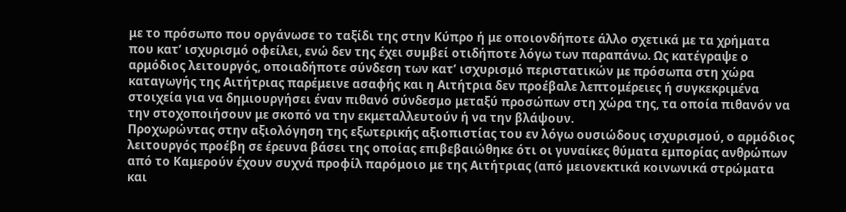με το πρόσωπο που οργάνωσε το ταξίδι της στην Κύπρο ή με οποιονδήποτε άλλο σχετικά με τα χρήματα που κατ’ ισχυρισμό οφείλει, ενώ δεν της έχει συμβεί οτιδήποτε λόγω των παραπάνω. Ως κατέγραψε ο αρμόδιος λειτουργός, οποιαδήποτε σύνδεση των κατ’ ισχυρισμό περιστατικών με πρόσωπα στη χώρα καταγωγής της Αιτήτριας παρέμεινε ασαφής και η Αιτήτρια δεν προέβαλε λεπτομέρειες ή συγκεκριμένα στοιχεία για να δημιουργήσει έναν πιθανό σύνδεσμο μεταξύ προσώπων στη χώρα της, τα οποία πιθανόν να την στοχοποιήσουν με σκοπό να την εκμεταλλευτούν ή να την βλάψουν.
Προχωρώντας στην αξιολόγηση της εξωτερικής αξιοπιστίας του εν λόγω ουσιώδους ισχυρισμού, ο αρμόδιος λειτουργός προέβη σε έρευνα βάσει της οποίας επιβεβαιώθηκε ότι οι γυναίκες θύματα εμπορίας ανθρώπων από το Καμερούν έχουν συχνά προφίλ παρόμοιο με της Αιτήτριας (από μειονεκτικά κοινωνικά στρώματα και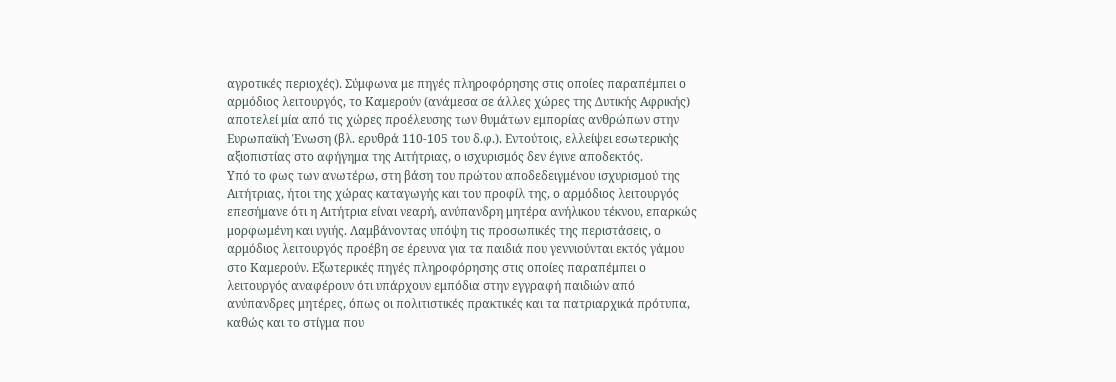αγροτικές περιοχές). Σύμφωνα με πηγές πληροφόρησης στις οποίες παραπέμπει ο αρμόδιος λειτουργός, το Καμερούν (ανάμεσα σε άλλες χώρες της Δυτικής Αφρικής) αποτελεί μία από τις χώρες προέλευσης των θυμάτων εμπορίας ανθρώπων στην Ευρωπαϊκή Ένωση (βλ. ερυθρά 110-105 του δ.φ.). Εντούτοις, ελλείψει εσωτερικής αξιοπιστίας στο αφήγημα της Αιτήτριας, ο ισχυρισμός δεν έγινε αποδεκτός.
Υπό το φως των ανωτέρω, στη βάση του πρώτου αποδεδειγμένου ισχυρισμού της Αιτήτριας, ήτοι της χώρας καταγωγής και του προφίλ της, ο αρμόδιος λειτουργός επεσήμανε ότι η Αιτήτρια είναι νεαρή, ανύπανδρη μητέρα ανήλικου τέκνου, επαρκώς μορφωμένη και υγιής. Λαμβάνοντας υπόψη τις προσωπικές της περιστάσεις, ο αρμόδιος λειτουργός προέβη σε έρευνα για τα παιδιά που γεννιούνται εκτός γάμου στο Καμερούν. Εξωτερικές πηγές πληροφόρησης στις οποίες παραπέμπει ο λειτουργός αναφέρουν ότι υπάρχουν εμπόδια στην εγγραφή παιδιών από ανύπανδρες μητέρες, όπως οι πολιτιστικές πρακτικές και τα πατριαρχικά πρότυπα, καθώς και το στίγμα που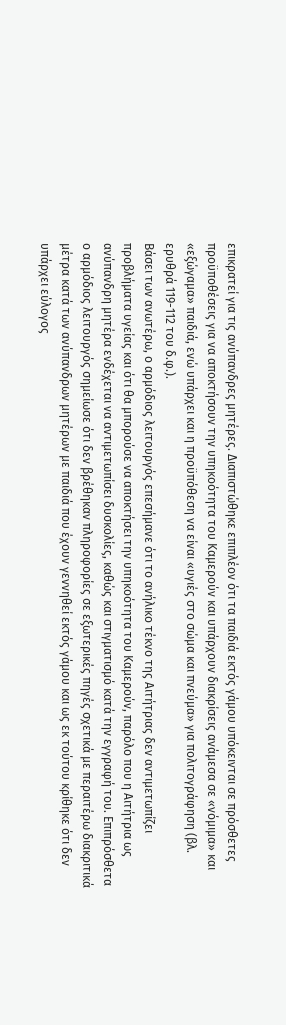επικρατεί για τις ανύπανδρες μητέρες. Διαπιστώθηκε επιπλέον ότι τα παιδιά εκτός γάμου υπόκεινται σε πρόσθετες προϋποθέσεις για να αποκτήσουν την υπηκοότητα του Καμερούν και υπάρχουν διακρίσεις ανάμεσα σε «νόμιμα» και «εξώγαμα» παιδιά, ενώ υπάρχει και η προϋπόθεση να είναι «υγιές στο σώμα και πνεύμα» για πολιτογράφηση (βλ. ερυθρά 119-112 του δ.φ.).
Βάσει των ανωτέρω, ο αρμόδιος λειτουργός επεσήμανε ότι το ανήλικο τέκνο της Αιτήτριας δεν αντιμετωπίζει προβλήματα υγείας και ότι θα μπορούσε να αποκτήσει την υπηκοότητα του Καμερούν, παρόλο που η Αιτήτρια ως ανύπανδρη μητέρα ενδέχεται να αντιμετωπίσει δυσκολίες, καθώς και στιγματισμό κατά την εγγραφή του. Επιπρόσθετα ο αρμόδιος λειτουργός σημείωσε ότι δεν βρέθηκαν πληροφορίες σε εξωτερικές πηγές σχετικά με περαιτέρω διακριτικά μέτρα κατά των ανύπανδρων μητέρων με παιδιά που έχουν γεννηθεί εκτός γάμου και ως εκ τούτου κρίθηκε ότι δεν υπάρχει εύλογος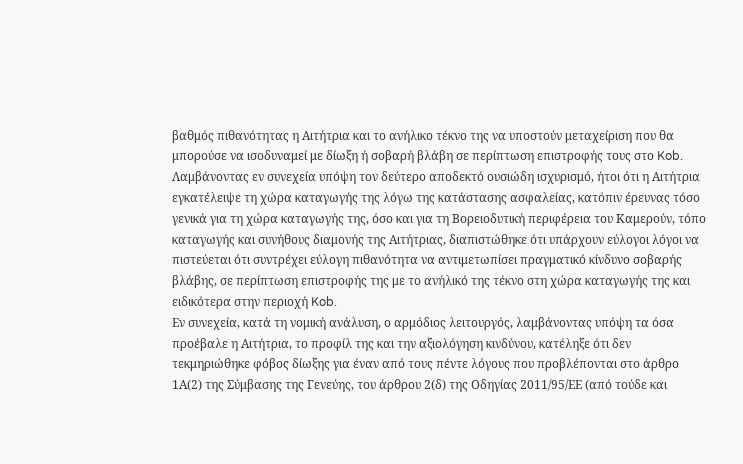βαθμός πιθανότητας η Αιτήτρια και το ανήλικο τέκνο της να υποστούν μεταχείριση που θα μπορούσε να ισοδυναμεί με δίωξη ή σοβαρή βλάβη σε περίπτωση επιστροφής τους στο Kob.
Λαμβάνοντας εν συνεχεία υπόψη τον δεύτερο αποδεκτό ουσιώδη ισχυρισμό, ήτοι ότι η Αιτήτρια εγκατέλειψε τη χώρα καταγωγής της λόγω της κατάστασης ασφαλείας, κατόπιν έρευνας τόσο γενικά για τη χώρα καταγωγής της, όσο και για τη Βορειοδυτική περιφέρεια του Καμερούν, τόπο καταγωγής και συνήθους διαμονής της Αιτήτριας, διαπιστώθηκε ότι υπάρχουν εύλογοι λόγοι να πιστεύεται ότι συντρέχει εύλογη πιθανότητα να αντιμετωπίσει πραγματικό κίνδυνο σοβαρής βλάβης, σε περίπτωση επιστροφής της με το ανήλικό της τέκνο στη χώρα καταγωγής της και ειδικότερα στην περιοχή Kob.
Εν συνεχεία, κατά τη νομική ανάλυση, ο αρμόδιος λειτουργός, λαμβάνοντας υπόψη τα όσα προέβαλε η Αιτήτρια, το προφίλ της και την αξιολόγηση κινδύνου, κατέληξε ότι δεν τεκμηριώθηκε φόβος δίωξης για έναν από τους πέντε λόγους που προβλέπονται στο άρθρο 1Α(2) της Σύμβασης της Γενεύης, του άρθρου 2(δ) της Οδηγίας 2011/95/ΕΕ (από τούδε και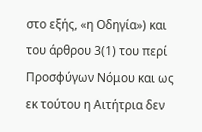στο εξής, «η Οδηγία») και του άρθρου 3(1) του περί Προσφύγων Νόμου και ως εκ τούτου η Αιτήτρια δεν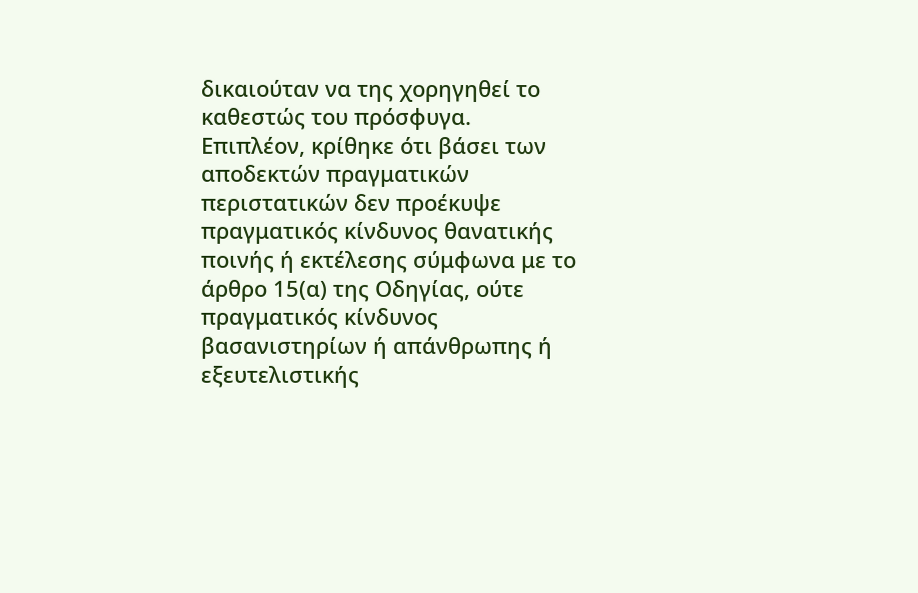δικαιούταν να της χορηγηθεί το καθεστώς του πρόσφυγα.
Επιπλέον, κρίθηκε ότι βάσει των αποδεκτών πραγματικών περιστατικών δεν προέκυψε πραγματικός κίνδυνος θανατικής ποινής ή εκτέλεσης σύμφωνα με το άρθρο 15(α) της Οδηγίας, ούτε πραγματικός κίνδυνος βασανιστηρίων ή απάνθρωπης ή εξευτελιστικής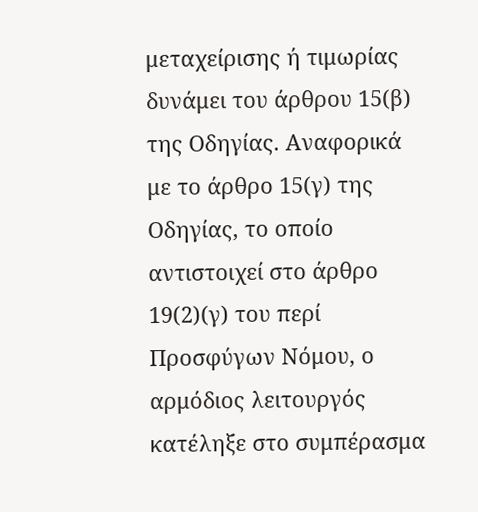μεταχείρισης ή τιμωρίας δυνάμει του άρθρου 15(β) της Οδηγίας. Αναφορικά με το άρθρο 15(γ) της Οδηγίας, το οποίο αντιστοιχεί στο άρθρο 19(2)(γ) του περί Προσφύγων Νόμου, ο αρμόδιος λειτουργός κατέληξε στο συμπέρασμα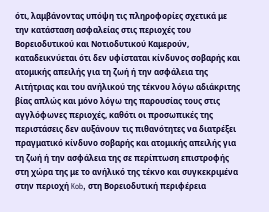ότι, λαμβάνοντας υπόψη τις πληροφορίες σχετικά με την κατάσταση ασφαλείας στις περιοχές του Βορειοδυτικού και Νοτιοδυτικού Καμερούν, καταδεικνύεται ότι δεν υφίσταται κίνδυνος σοβαρής και ατομικής απειλής για τη ζωή ή την ασφάλεια της Αιτήτριας και του ανήλικού της τέκνου λόγω αδιάκριτης βίας απλώς και μόνο λόγω της παρουσίας τους στις αγγλόφωνες περιοχές, καθότι οι προσωπικές της περιστάσεις δεν αυξάνουν τις πιθανότητες να διατρέξει πραγματικό κίνδυνο σοβαρής και ατομικής απειλής για τη ζωή ή την ασφάλεια της σε περίπτωση επιστροφής στη χώρα της με το ανήλικό της τέκνο και συγκεκριμένα στην περιοχή Kob, στη Βορειοδυτική περιφέρεια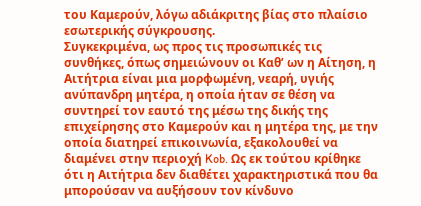του Καμερούν, λόγω αδιάκριτης βίας στο πλαίσιο εσωτερικής σύγκρουσης.
Συγκεκριμένα, ως προς τις προσωπικές τις συνθήκες, όπως σημειώνουν οι Καθ’ ων η Αίτηση, η Αιτήτρια είναι μια μορφωμένη, νεαρή, υγιής ανύπανδρη μητέρα, η οποία ήταν σε θέση να συντηρεί τον εαυτό της μέσω της δικής της επιχείρησης στο Καμερούν και η μητέρα της, με την οποία διατηρεί επικοινωνία, εξακολουθεί να διαμένει στην περιοχή Kob. Ως εκ τούτου κρίθηκε ότι η Αιτήτρια δεν διαθέτει χαρακτηριστικά που θα μπορούσαν να αυξήσουν τον κίνδυνο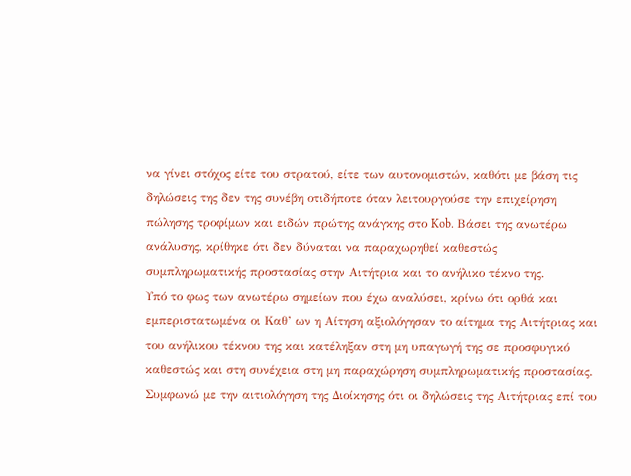να γίνει στόχος είτε του στρατού, είτε των αυτονομιστών, καθότι με βάση τις δηλώσεις της δεν της συνέβη οτιδήποτε όταν λειτουργούσε την επιχείρηση πώλησης τροφίμων και ειδών πρώτης ανάγκης στο Kob. Βάσει της ανωτέρω ανάλυσης, κρίθηκε ότι δεν δύναται να παραχωρηθεί καθεστώς συμπληρωματικής προστασίας στην Αιτήτρια και το ανήλικο τέκνο της.
Υπό το φως των ανωτέρω σημείων που έχω αναλύσει, κρίνω ότι ορθά και εμπεριστατωμένα οι Καθ’ ων η Αίτηση αξιολόγησαν το αίτημα της Αιτήτριας και του ανήλικου τέκνου της και κατέληξαν στη μη υπαγωγή της σε προσφυγικό καθεστώς και στη συνέχεια στη μη παραχώρηση συμπληρωματικής προστασίας. Συμφωνώ με την αιτιολόγηση της Διοίκησης ότι οι δηλώσεις της Αιτήτριας επί του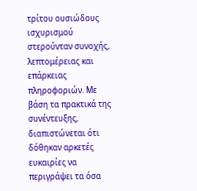τρίτου ουσιώδους ισχυρισμού στερούνταν συνοχής, λεπτομέρειας και επάρκειας πληροφοριών. Με βάση τα πρακτικά της συνέντευξης, διαπιστώνεται ότι δόθηκαν αρκετές ευκαιρίες να περιγράψει τα όσα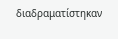διαδραματίστηκαν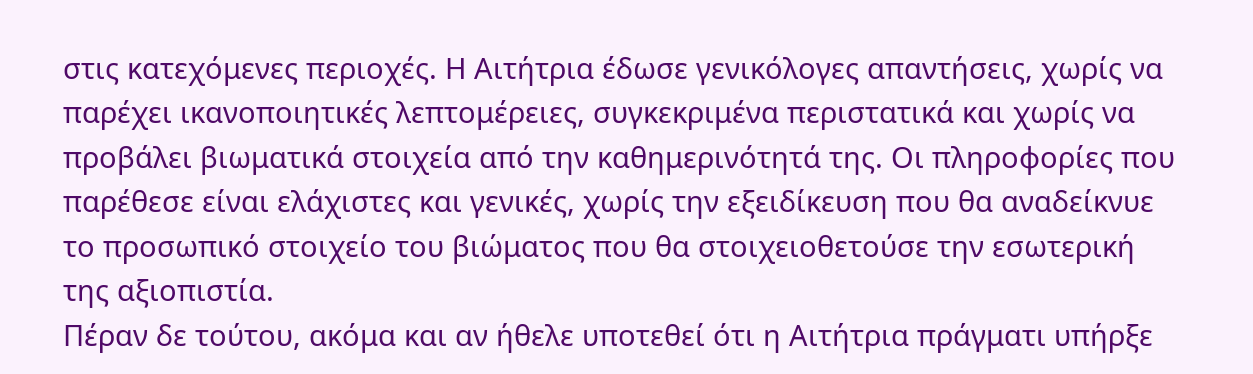στις κατεχόμενες περιοχές. Η Αιτήτρια έδωσε γενικόλογες απαντήσεις, χωρίς να παρέχει ικανοποιητικές λεπτομέρειες, συγκεκριμένα περιστατικά και χωρίς να προβάλει βιωματικά στοιχεία από την καθημερινότητά της. Οι πληροφορίες που παρέθεσε είναι ελάχιστες και γενικές, χωρίς την εξειδίκευση που θα αναδείκνυε το προσωπικό στοιχείο του βιώματος που θα στοιχειοθετούσε την εσωτερική της αξιοπιστία.
Πέραν δε τούτου, ακόμα και αν ήθελε υποτεθεί ότι η Αιτήτρια πράγματι υπήρξε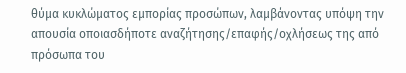θύμα κυκλώματος εμπορίας προσώπων, λαμβάνοντας υπόψη την απουσία οποιασδήποτε αναζήτησης/επαφής/οχλήσεως της από πρόσωπα του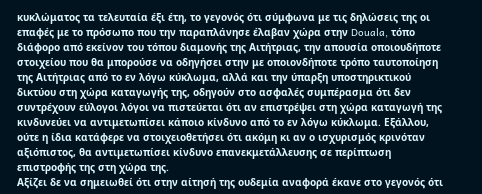κυκλώματος τα τελευταία έξι έτη, το γεγονός ότι σύμφωνα με τις δηλώσεις της οι επαφές με το πρόσωπο που την παραπλάνησε έλαβαν χώρα στην Douala, τόπο διάφορο από εκείνον του τόπου διαμονής της Αιτήτριας, την απουσία οποιουδήποτε στοιχείου που θα μπορούσε να οδηγήσει στην με οποιονδήποτε τρόπο ταυτοποίηση της Αιτήτριας από το εν λόγω κύκλωμα, αλλά και την ύπαρξη υποστηρικτικού δικτύου στη χώρα καταγωγής της, οδηγούν στο ασφαλές συμπέρασμα ότι δεν συντρέχουν εύλογοι λόγοι να πιστεύεται ότι αν επιστρέψει στη χώρα καταγωγή της κινδυνεύει να αντιμετωπίσει κάποιο κίνδυνο από το εν λόγω κύκλωμα. Εξάλλου, ούτε η ίδια κατάφερε να στοιχειοθετήσει ότι ακόμη κι αν ο ισχυρισμός κρινόταν αξιόπιστος, θα αντιμετωπίσει κίνδυνο επανεκμετάλλευσης σε περίπτωση επιστροφής της στη χώρα της.
Αξίζει δε να σημειωθεί ότι στην αίτησή της ουδεμία αναφορά έκανε στο γεγονός ότι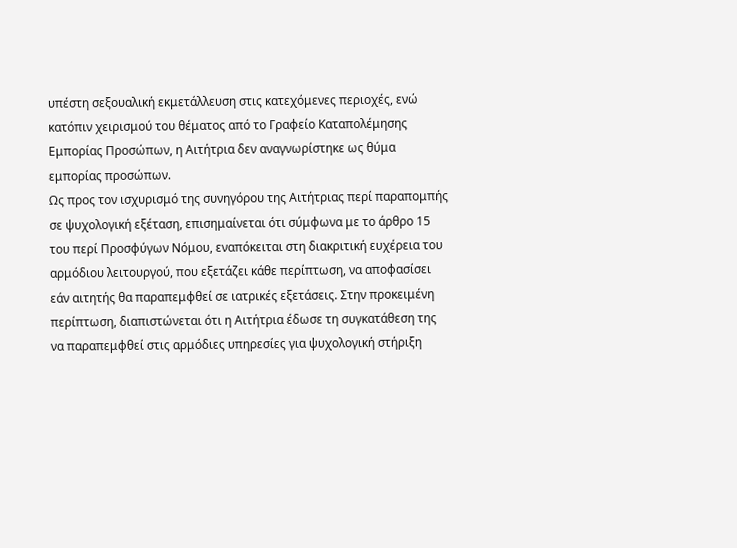υπέστη σεξουαλική εκμετάλλευση στις κατεχόμενες περιοχές, ενώ κατόπιν χειρισμού του θέματος από το Γραφείο Καταπολέμησης Εμπορίας Προσώπων, η Αιτήτρια δεν αναγνωρίστηκε ως θύμα εμπορίας προσώπων.
Ως προς τον ισχυρισμό της συνηγόρου της Αιτήτριας περί παραπομπής σε ψυχολογική εξέταση, επισημαίνεται ότι σύμφωνα με το άρθρο 15 του περί Προσφύγων Νόμου, εναπόκειται στη διακριτική ευχέρεια του αρμόδιου λειτουργού, που εξετάζει κάθε περίπτωση, να αποφασίσει εάν αιτητής θα παραπεμφθεί σε ιατρικές εξετάσεις. Στην προκειμένη περίπτωση, διαπιστώνεται ότι η Αιτήτρια έδωσε τη συγκατάθεση της να παραπεμφθεί στις αρμόδιες υπηρεσίες για ψυχολογική στήριξη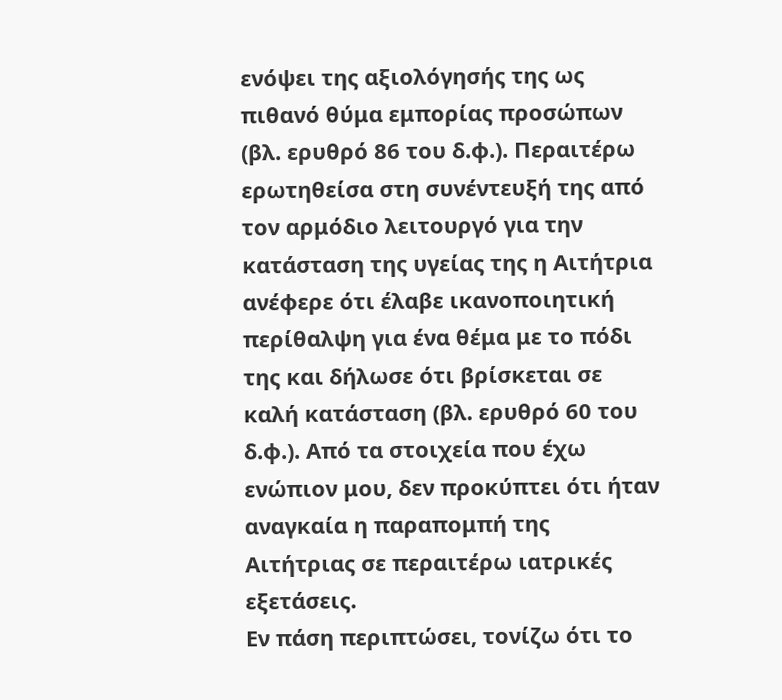ενόψει της αξιολόγησής της ως πιθανό θύμα εμπορίας προσώπων (βλ. ερυθρό 86 του δ.φ.). Περαιτέρω ερωτηθείσα στη συνέντευξή της από τον αρμόδιο λειτουργό για την κατάσταση της υγείας της η Αιτήτρια ανέφερε ότι έλαβε ικανοποιητική περίθαλψη για ένα θέμα με το πόδι της και δήλωσε ότι βρίσκεται σε καλή κατάσταση (βλ. ερυθρό 60 του δ.φ.). Από τα στοιχεία που έχω ενώπιον μου, δεν προκύπτει ότι ήταν αναγκαία η παραπομπή της Αιτήτριας σε περαιτέρω ιατρικές εξετάσεις.
Εν πάση περιπτώσει, τονίζω ότι το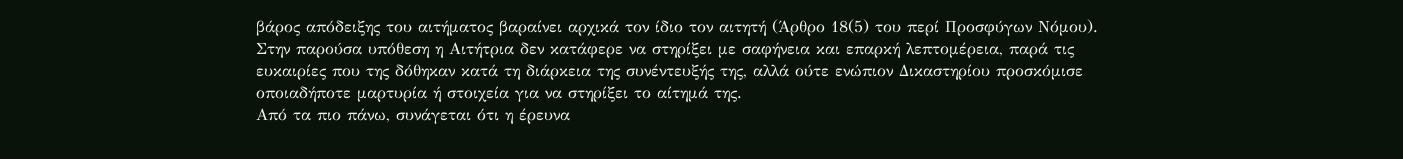βάρος απόδειξης του αιτήματος βαραίνει αρχικά τον ίδιο τον αιτητή (Άρθρο 18(5) του περί Προσφύγων Νόμου). Στην παρούσα υπόθεση η Αιτήτρια δεν κατάφερε να στηρίξει με σαφήνεια και επαρκή λεπτομέρεια, παρά τις ευκαιρίες που της δόθηκαν κατά τη διάρκεια της συνέντευξής της, αλλά ούτε ενώπιον Δικαστηρίου προσκόμισε οποιαδήποτε μαρτυρία ή στοιχεία για να στηρίξει το αίτημά της.
Από τα πιο πάνω, συνάγεται ότι η έρευνα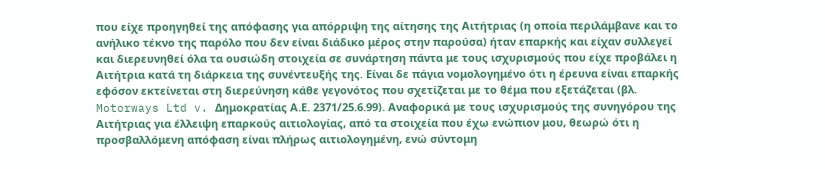που είχε προηγηθεί της απόφασης για απόρριψη της αίτησης της Αιτήτριας (η οποία περιλάμβανε και το ανήλικο τέκνο της παρόλο που δεν είναι διάδικο μέρος στην παρούσα) ήταν επαρκής και είχαν συλλεγεί και διερευνηθεί όλα τα ουσιώδη στοιχεία σε συνάρτηση πάντα με τους ισχυρισμούς που είχε προβάλει η Αιτήτρια κατά τη διάρκεια της συνέντευξής της. Είναι δε πάγια νομολογημένο ότι η έρευνα είναι επαρκής εφόσον εκτείνεται στη διερεύνηση κάθε γεγονότος που σχετίζεται με το θέμα που εξετάζεται (βλ. Motorways Ltd v. Δημοκρατίας Α.Ε. 2371/25.6.99). Αναφορικά με τους ισχυρισμούς της συνηγόρου της Αιτήτριας για έλλειψη επαρκούς αιτιολογίας, από τα στοιχεία που έχω ενώπιον μου, θεωρώ ότι η προσβαλλόμενη απόφαση είναι πλήρως αιτιολογημένη, ενώ σύντομη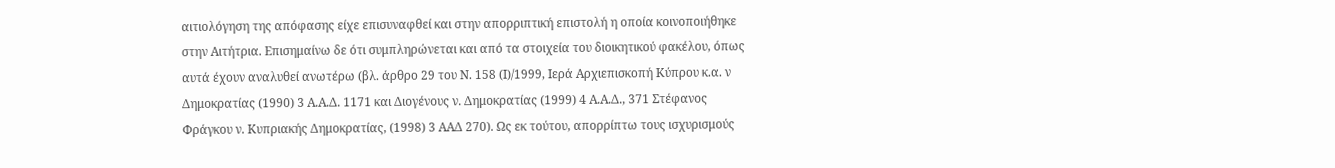αιτιολόγηση της απόφασης είχε επισυναφθεί και στην απορριπτική επιστολή η οποία κοινοποιήθηκε στην Αιτήτρια. Επισημαίνω δε ότι συμπληρώνεται και από τα στοιχεία του διοικητικού φακέλου, όπως αυτά έχουν αναλυθεί ανωτέρω (βλ. άρθρο 29 του Ν. 158 (Ι)/1999, Ιερά Αρχιεπισκοπή Κύπρου κ.α. ν Δημοκρατίας (1990) 3 Α.Α.Δ. 1171 και Διογένους ν. Δημοκρατίας (1999) 4 Α.Α.Δ., 371 Στέφανος Φράγκου ν. Κυπριακής Δημοκρατίας, (1998) 3 ΑΑΔ 270). Ως εκ τούτου, απορρίπτω τους ισχυρισμούς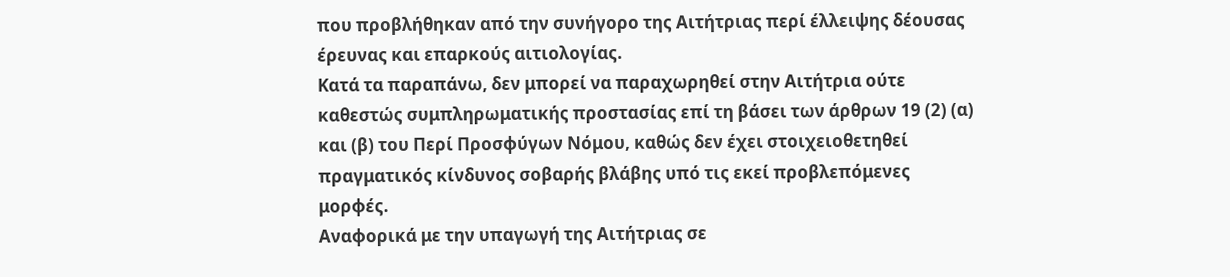που προβλήθηκαν από την συνήγορο της Αιτήτριας περί έλλειψης δέουσας έρευνας και επαρκούς αιτιολογίας.
Κατά τα παραπάνω, δεν μπορεί να παραχωρηθεί στην Αιτήτρια ούτε καθεστώς συμπληρωματικής προστασίας επί τη βάσει των άρθρων 19 (2) (α) και (β) του Περί Προσφύγων Νόμου, καθώς δεν έχει στοιχειοθετηθεί πραγματικός κίνδυνος σοβαρής βλάβης υπό τις εκεί προβλεπόμενες μορφές.
Αναφορικά με την υπαγωγή της Αιτήτριας σε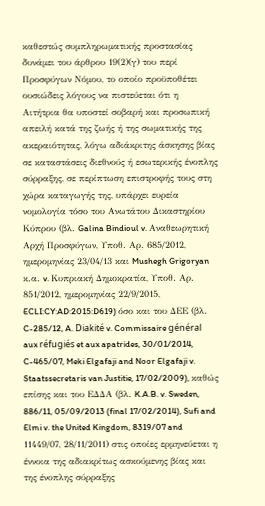καθεστώς συμπληρωματικής προστασίας δυνάμει του άρθρου 19(2)(γ) του περί Προσφύγων Νόμου, το οποίο προϋποθέτει ουσιώδεις λόγους να πιστεύεται ότι η Αιτήτρια θα υποστεί σοβαρή και προσωπική απειλή κατά της ζωής ή της σωματικής της ακεραιότητας, λόγω αδιάκριτης άσκησης βίας σε καταστάσεις διεθνούς ή εσωτερικής ένοπλης σύρραξης, σε περίπτωση επιστροφής τους στη χώρα καταγωγής της, υπάρχει ευρεία νομολογία τόσο του Ανωτάτου Δικαστηρίου Κύπρου (βλ. Galina Bindioul v. Αναθεωρητική Αρχή Προσφύγων, Υποθ. Αρ. 685/2012, ημερομηνίας 23/04/13 και Mushegh Grigoryan κ.α. v. Κυπριακή Δημοκρατία, Υποθ. Αρ. 851/2012, ημερομηνίας 22/9/2015, ECLI:CY:AD:2015:D619) όσο και του ΔΕΕ (βλ. C-285/12, A. Diakité v. Commissaire général aux réfugiés et aux apatrides, 30/01/2014, C-465/07, Meki Elgafaji and Noor Elgafaji v. Staatssecretaris van Justitie, 17/02/2009), καθώς επίσης και του ΕΔΔΑ (βλ. K.A.B. v. Sweden, 886/11, 05/09/2013 (final 17/02/2014), Sufi and Elmi v. the United Kingdom, 8319/07 and 11449/07, 28/11/2011) στις οποίες ερμηνεύεται η έννοια της αδιακρίτως ασκούμενης βίας και της ένοπλης σύρραξης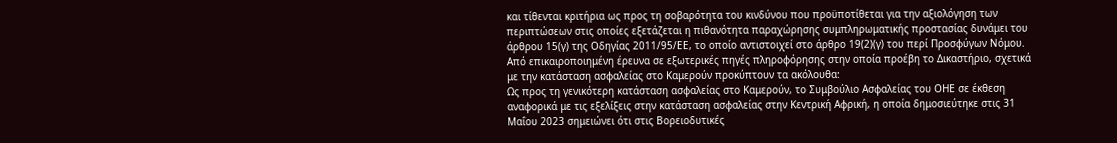και τίθενται κριτήρια ως προς τη σοβαρότητα του κινδύνου που προϋποτίθεται για την αξιολόγηση των περιπτώσεων στις οποίες εξετάζεται η πιθανότητα παραχώρησης συμπληρωματικής προστασίας δυνάμει του άρθρου 15(γ) της Οδηγίας 2011/95/ΕΕ, το οποίο αντιστοιχεί στο άρθρο 19(2)(γ) του περί Προσφύγων Νόμου.
Από επικαιροποιημένη έρευνα σε εξωτερικές πηγές πληροφόρησης στην οποία προέβη το Δικαστήριο, σχετικά με την κατάσταση ασφαλείας στο Καμερούν προκύπτουν τα ακόλουθα:
Ως προς τη γενικότερη κατάσταση ασφαλείας στο Καμερούν, το Συμβούλιο Ασφαλείας του ΟΗΕ σε έκθεση αναφορικά με τις εξελίξεις στην κατάσταση ασφαλείας στην Κεντρική Αφρική, η οποία δημοσιεύτηκε στις 31 Μαΐου 2023 σημειώνει ότι στις Βορειοδυτικές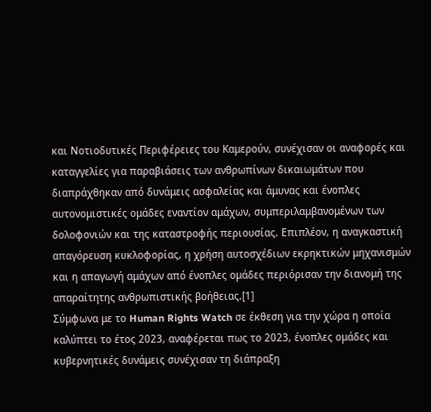και Νοτιοδυτικές Περιφέρειες του Καμερούν, συνέχισαν οι αναφορές και καταγγελίες για παραβιάσεις των ανθρωπίνων δικαιωμάτων που διαπράχθηκαν από δυνάμεις ασφαλείας και άμυνας και ένοπλες αυτονομιστικές ομάδες εναντίον αμάχων, συμπεριλαμβανομένων των δολοφονιών και της καταστροφής περιουσίας. Επιπλέον, η αναγκαστική απαγόρευση κυκλοφορίας, η χρήση αυτοσχέδιων εκρηκτικών μηχανισμών και η απαγωγή αμάχων από ένοπλες ομάδες περιόρισαν την διανομή της απαραίτητης ανθρωπιστικής βοήθειας.[1]
Σύμφωνα με το Human Rights Watch σε έκθεση για την χώρα η οποία καλύπτει το έτος 2023, αναφέρεται πως το 2023, ένοπλες ομάδες και κυβερνητικές δυνάμεις συνέχισαν τη διάπραξη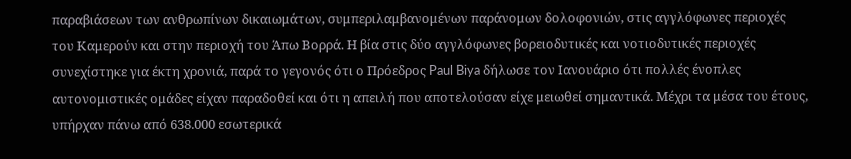παραβιάσεων των ανθρωπίνων δικαιωμάτων, συμπεριλαμβανομένων παράνομων δολοφονιών, στις αγγλόφωνες περιοχές του Καμερούν και στην περιοχή του Άπω Βορρά. Η βία στις δύο αγγλόφωνες βορειοδυτικές και νοτιοδυτικές περιοχές συνεχίστηκε για έκτη χρονιά, παρά το γεγονός ότι ο Πρόεδρος Paul Biya δήλωσε τον Ιανουάριο ότι πολλές ένοπλες αυτονομιστικές ομάδες είχαν παραδοθεί και ότι η απειλή που αποτελούσαν είχε μειωθεί σημαντικά. Μέχρι τα μέσα του έτους, υπήρχαν πάνω από 638.000 εσωτερικά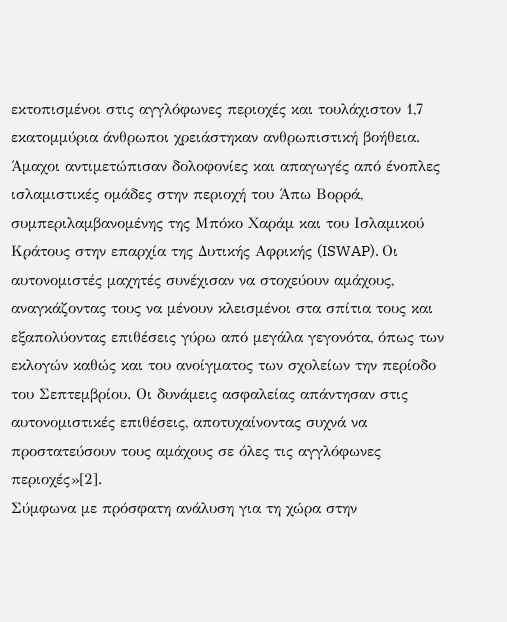εκτοπισμένοι στις αγγλόφωνες περιοχές και τουλάχιστον 1,7 εκατομμύρια άνθρωποι χρειάστηκαν ανθρωπιστική βοήθεια. Άμαχοι αντιμετώπισαν δολοφονίες και απαγωγές από ένοπλες ισλαμιστικές ομάδες στην περιοχή του Άπω Βορρά, συμπεριλαμβανομένης της Μπόκο Χαράμ και του Ισλαμικού Κράτους στην επαρχία της Δυτικής Αφρικής (ISWAP). Οι αυτονομιστές μαχητές συνέχισαν να στοχεύουν αμάχους, αναγκάζοντας τους να μένουν κλεισμένοι στα σπίτια τους και εξαπολύοντας επιθέσεις γύρω από μεγάλα γεγονότα, όπως των εκλογών καθώς και του ανοίγματος των σχολείων την περίοδο του Σεπτεμβρίου. Οι δυνάμεις ασφαλείας απάντησαν στις αυτονομιστικές επιθέσεις, αποτυχαίνοντας συχνά να προστατεύσουν τους αμάχους σε όλες τις αγγλόφωνες περιοχές»[2].
Σύμφωνα με πρόσφατη ανάλυση για τη χώρα στην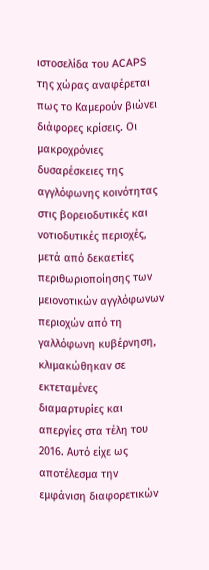ιστοσελίδα του ACAPS της χώρας αναφέρεται πως το Καμερούν βιώνει διάφορες κρίσεις. Οι μακροχρόνιες δυσαρέσκειες της αγγλόφωνης κοινότητας στις βορειοδυτικές και νοτιοδυτικές περιοχές, μετά από δεκαετίες περιθωριοποίησης των μειονοτικών αγγλόφωνων περιοχών από τη γαλλόφωνη κυβέρνηση, κλιμακώθηκαν σε εκτεταμένες διαμαρτυρίες και απεργίες στα τέλη του 2016. Αυτό είχε ως αποτέλεσμα την εμφάνιση διαφορετικών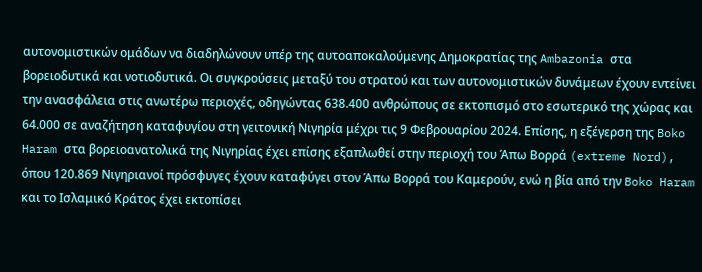αυτονομιστικών ομάδων να διαδηλώνουν υπέρ της αυτοαποκαλούμενης Δημοκρατίας της Ambazonia στα βορειοδυτικά και νοτιοδυτικά. Οι συγκρούσεις μεταξύ του στρατού και των αυτονομιστικών δυνάμεων έχουν εντείνει την ανασφάλεια στις ανωτέρω περιοχές, οδηγώντας 638.400 ανθρώπους σε εκτοπισμό στο εσωτερικό της χώρας και 64.000 σε αναζήτηση καταφυγίου στη γειτονική Νιγηρία μέχρι τις 9 Φεβρουαρίου 2024. Επίσης, η εξέγερση της Boko Haram στα βορειοανατολικά της Νιγηρίας έχει επίσης εξαπλωθεί στην περιοχή του Άπω Βορρά (extreme Nord), όπου 120.869 Νιγηριανοί πρόσφυγες έχουν καταφύγει στον Άπω Βορρά του Καμερούν, ενώ η βία από την Boko Haram και το Ισλαμικό Κράτος έχει εκτοπίσει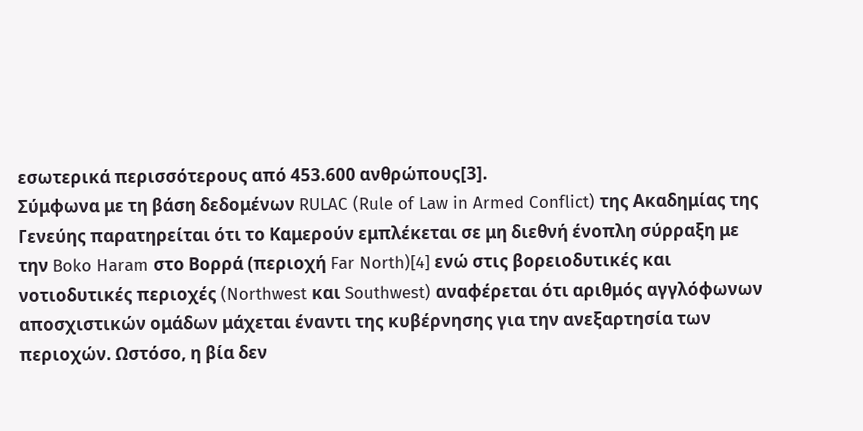εσωτερικά περισσότερους από 453.600 ανθρώπους[3].
Σύμφωνα με τη βάση δεδομένων RULAC (Rule of Law in Armed Conflict) της Ακαδημίας της Γενεύης παρατηρείται ότι το Καμερούν εμπλέκεται σε μη διεθνή ένοπλη σύρραξη με την Boko Haram στο Βορρά (περιοχή Far North)[4] ενώ στις βορειοδυτικές και νοτιοδυτικές περιοχές (Northwest και Southwest) αναφέρεται ότι αριθμός αγγλόφωνων αποσχιστικών ομάδων μάχεται έναντι της κυβέρνησης για την ανεξαρτησία των περιοχών. Ωστόσο, η βία δεν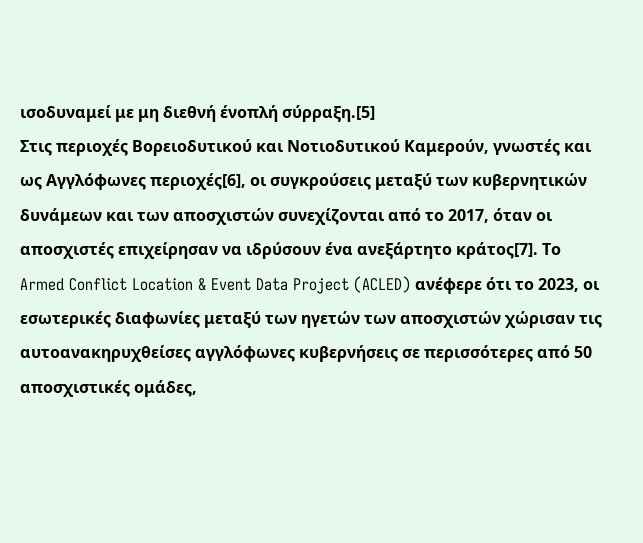ισοδυναμεί με μη διεθνή ένοπλή σύρραξη.[5]
Στις περιοχές Βορειοδυτικού και Νοτιοδυτικού Καμερούν, γνωστές και ως Αγγλόφωνες περιοχές[6], οι συγκρούσεις μεταξύ των κυβερνητικών δυνάμεων και των αποσχιστών συνεχίζονται από το 2017, όταν οι αποσχιστές επιχείρησαν να ιδρύσουν ένα ανεξάρτητο κράτος[7]. Το Armed Conflict Location & Event Data Project (ACLED) ανέφερε ότι το 2023, οι εσωτερικές διαφωνίες μεταξύ των ηγετών των αποσχιστών χώρισαν τις αυτοανακηρυχθείσες αγγλόφωνες κυβερνήσεις σε περισσότερες από 50 αποσχιστικές ομάδες,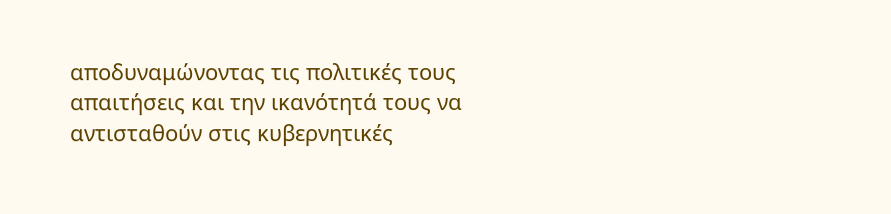αποδυναμώνοντας τις πολιτικές τους απαιτήσεις και την ικανότητά τους να αντισταθούν στις κυβερνητικές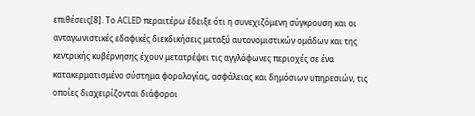επιθέσεις[8]. Το ACLED περαιτέρω έδειξε ότι η συνεχιζόμενη σύγκρουση και οι ανταγωνιστικές εδαφικές διεκδικήσεις μεταξύ αυτονομιστικών ομάδων και της κεντρικής κυβέρνησης έχουν μετατρέψει τις αγγλόφωνες περιοχές σε ένα κατακερματισμένο σύστημα φορολογίας, ασφάλειας και δημόσιων υπηρεσιών, τις οποίες διαχειρίζονται διάφοροι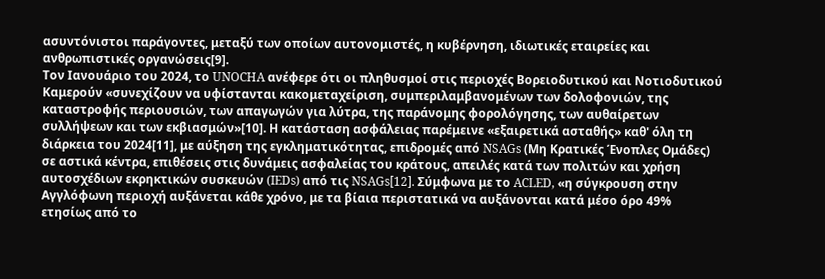ασυντόνιστοι παράγοντες, μεταξύ των οποίων αυτονομιστές, η κυβέρνηση, ιδιωτικές εταιρείες και ανθρωπιστικές οργανώσεις[9].
Τον Ιανουάριο του 2024, το UNOCHA ανέφερε ότι οι πληθυσμοί στις περιοχές Βορειοδυτικού και Νοτιοδυτικού Καμερούν «συνεχίζουν να υφίστανται κακομεταχείριση, συμπεριλαμβανομένων των δολοφονιών, της καταστροφής περιουσιών, των απαγωγών για λύτρα, της παράνομης φορολόγησης, των αυθαίρετων συλλήψεων και των εκβιασμών»[10]. Η κατάσταση ασφάλειας παρέμεινε «εξαιρετικά ασταθής» καθ' όλη τη διάρκεια του 2024[11], με αύξηση της εγκληματικότητας, επιδρομές από NSAGs (Μη Κρατικές Ένοπλες Ομάδες) σε αστικά κέντρα, επιθέσεις στις δυνάμεις ασφαλείας του κράτους, απειλές κατά των πολιτών και χρήση αυτοσχέδιων εκρηκτικών συσκευών (IEDs) από τις NSAGs[12]. Σύμφωνα με το ACLED, «η σύγκρουση στην Αγγλόφωνη περιοχή αυξάνεται κάθε χρόνο, με τα βίαια περιστατικά να αυξάνονται κατά μέσο όρο 49% ετησίως από το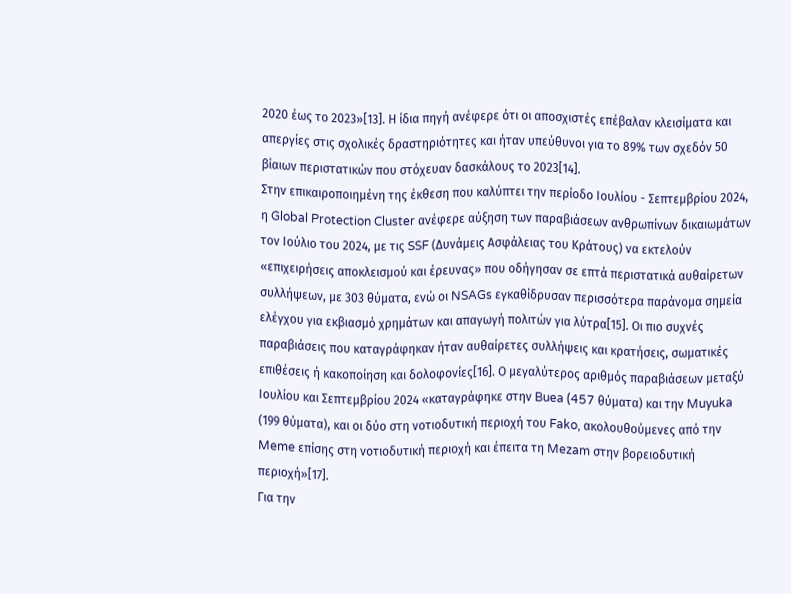2020 έως το 2023»[13]. Η ίδια πηγή ανέφερε ότι οι αποσχιστές επέβαλαν κλεισίματα και απεργίες στις σχολικές δραστηριότητες και ήταν υπεύθυνοι για το 89% των σχεδόν 50 βίαιων περιστατικών που στόχευαν δασκάλους το 2023[14].
Στην επικαιροποιημένη της έκθεση που καλύπτει την περίοδο Ιουλίου - Σεπτεμβρίου 2024, η Global Protection Cluster ανέφερε αύξηση των παραβιάσεων ανθρωπίνων δικαιωμάτων τον Ιούλιο του 2024, με τις SSF (Δυνάμεις Ασφάλειας του Κράτους) να εκτελούν «επιχειρήσεις αποκλεισμού και έρευνας» που οδήγησαν σε επτά περιστατικά αυθαίρετων συλλήψεων, με 303 θύματα, ενώ οι NSAGs εγκαθίδρυσαν περισσότερα παράνομα σημεία ελέγχου για εκβιασμό χρημάτων και απαγωγή πολιτών για λύτρα[15]. Οι πιο συχνές παραβιάσεις που καταγράφηκαν ήταν αυθαίρετες συλλήψεις και κρατήσεις, σωματικές επιθέσεις ή κακοποίηση και δολοφονίες[16]. Ο μεγαλύτερος αριθμός παραβιάσεων μεταξύ Ιουλίου και Σεπτεμβρίου 2024 «καταγράφηκε στην Buea (457 θύματα) και την Muyuka (199 θύματα), και οι δύο στη νοτιοδυτική περιοχή του Fako, ακολουθούμενες από την Meme επίσης στη νοτιοδυτική περιοχή και έπειτα τη Mezam στην βορειοδυτική περιοχή»[17].
Για την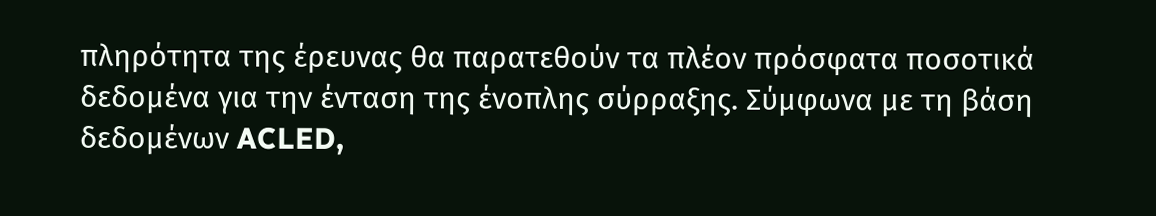πληρότητα της έρευνας θα παρατεθούν τα πλέον πρόσφατα ποσοτικά δεδομένα για την ένταση της ένοπλης σύρραξης. Σύμφωνα με τη βάση δεδομένων ACLED,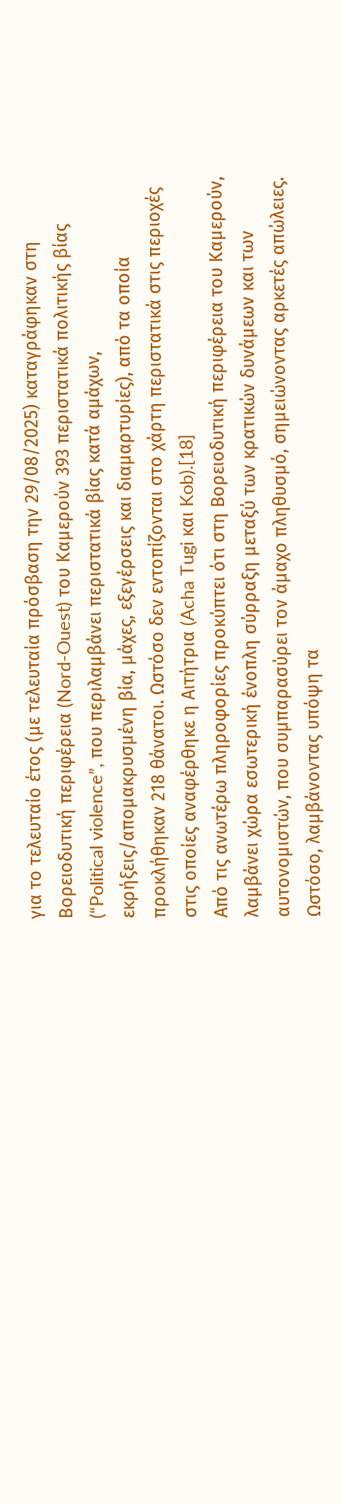για το τελευταίο έτος (με τελευταία πρόσβαση την 29/08/2025) καταγράφηκαν στη Βορειοδυτική περιφέρεια (Nord-Ouest) του Καμερούν 393 περιστατικά πολιτικής βίας (“Political violence”, που περιλαμβάνει περιστατικά βίας κατά αμάχων, εκρήξεις/απομακρυσμένη βία, μάχες, εξεγέρσεις και διαμαρτυρίες), από τα οποία προκλήθηκαν 218 θάνατοι. Ωστόσο δεν εντοπίζονται στο χάρτη περιστατικά στις περιοχές στις οποίες αναφέρθηκε η Αιτήτρια (Acha Tugi και Kob).[18]
Από τις ανωτέρω πληροφορίες προκύπτει ότι στη Βορειοδυτική περιφέρεια του Καμερούν, λαμβάνει χώρα εσωτερική ένοπλη σύρραξη μεταξύ των κρατικών δυνάμεων και των αυτονομιστών, που συμπαρασύρει τον άμαχο πληθυσμό, σημειώνοντας αρκετές απώλειες. Ωστόσο, λαμβάνοντας υπόψη τα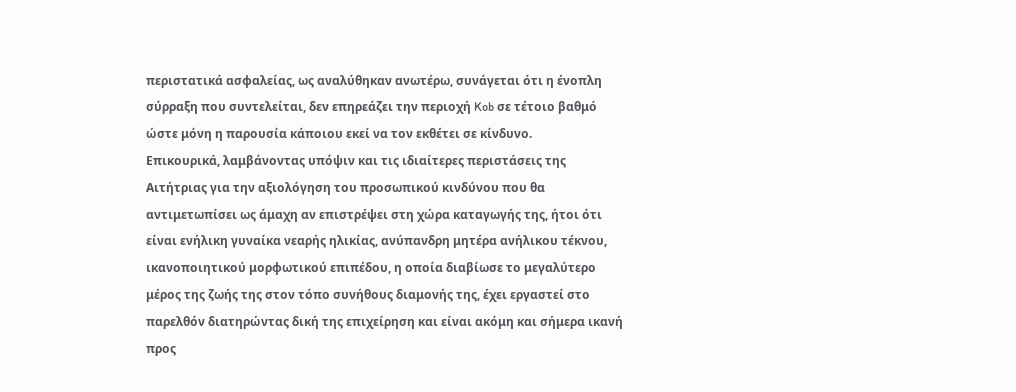περιστατικά ασφαλείας, ως αναλύθηκαν ανωτέρω, συνάγεται ότι η ένοπλη σύρραξη που συντελείται, δεν επηρεάζει την περιοχή Kob σε τέτοιο βαθμό ώστε μόνη η παρουσία κάποιου εκεί να τον εκθέτει σε κίνδυνο.
Επικουρικά, λαμβάνοντας υπόψιν και τις ιδιαίτερες περιστάσεις της Αιτήτριας για την αξιολόγηση του προσωπικού κινδύνου που θα αντιμετωπίσει ως άμαχη αν επιστρέψει στη χώρα καταγωγής της, ήτοι ότι είναι ενήλικη γυναίκα νεαρής ηλικίας, ανύπανδρη μητέρα ανήλικου τέκνου, ικανοποιητικού μορφωτικού επιπέδου, η οποία διαβίωσε το μεγαλύτερο μέρος της ζωής της στον τόπο συνήθους διαμονής της, έχει εργαστεί στο παρελθόν διατηρώντας δική της επιχείρηση και είναι ακόμη και σήμερα ικανή προς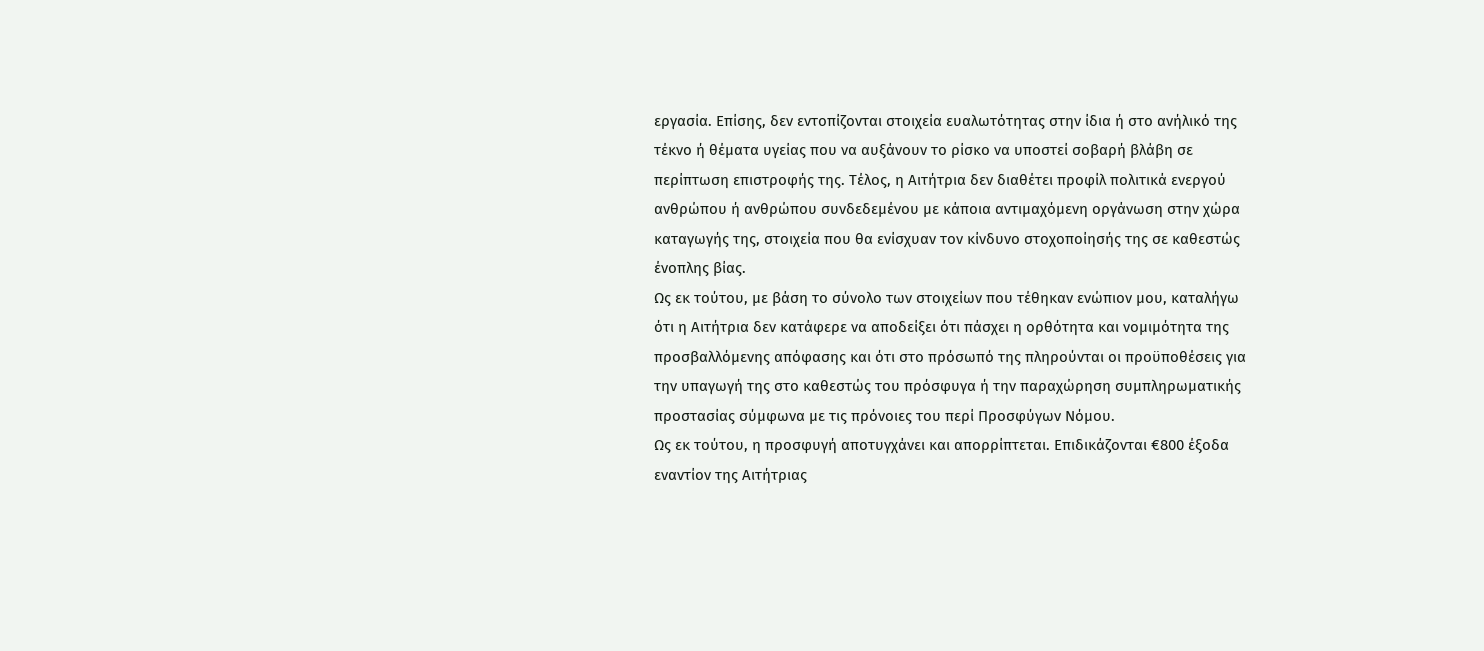εργασία. Επίσης, δεν εντοπίζονται στοιχεία ευαλωτότητας στην ίδια ή στο ανήλικό της τέκνο ή θέματα υγείας που να αυξάνουν το ρίσκο να υποστεί σοβαρή βλάβη σε περίπτωση επιστροφής της. Τέλος, η Αιτήτρια δεν διαθέτει προφίλ πολιτικά ενεργού ανθρώπου ή ανθρώπου συνδεδεμένου με κάποια αντιμαχόμενη οργάνωση στην χώρα καταγωγής της, στοιχεία που θα ενίσχυαν τον κίνδυνο στοχοποίησής της σε καθεστώς ένοπλης βίας.
Ως εκ τούτου, με βάση το σύνολο των στοιχείων που τέθηκαν ενώπιον μου, καταλήγω ότι η Αιτήτρια δεν κατάφερε να αποδείξει ότι πάσχει η ορθότητα και νομιμότητα της προσβαλλόμενης απόφασης και ότι στο πρόσωπό της πληρούνται οι προϋποθέσεις για την υπαγωγή της στο καθεστώς του πρόσφυγα ή την παραχώρηση συμπληρωματικής προστασίας σύμφωνα με τις πρόνοιες του περί Προσφύγων Νόμου.
Ως εκ τούτου, η προσφυγή αποτυγχάνει και απορρίπτεται. Επιδικάζονται €800 έξοδα εναντίον της Αιτήτριας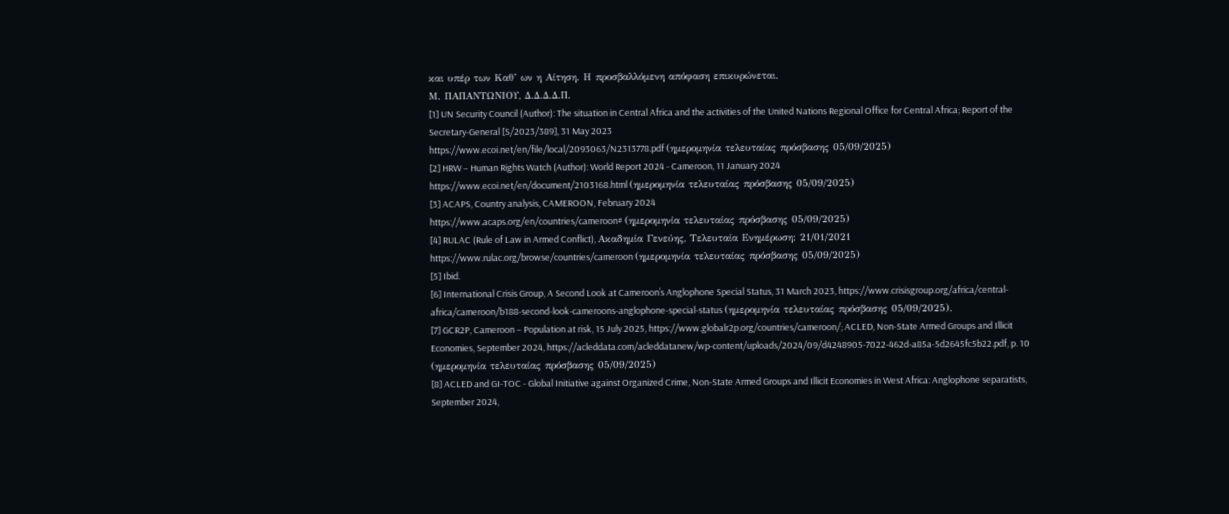και υπέρ των Καθ’ ων η Αίτηση. Η προσβαλλόμενη απόφαση επικυρώνεται.
Μ. ΠΑΠΑΝΤΩΝΙΟΥ, Δ.Δ.Δ.Δ.Π.
[1] UN Security Council (Author): The situation in Central Africa and the activities of the United Nations Regional Office for Central Africa; Report of the Secretary-General [S/2023/389], 31 May 2023
https://www.ecoi.net/en/file/local/2093063/N2313778.pdf (ημερομηνία τελευταίας πρόσβασης 05/09/2025)
[2] HRW – Human Rights Watch (Author): World Report 2024 - Cameroon, 11 January 2024
https://www.ecoi.net/en/document/2103168.html (ημερομηνία τελευταίας πρόσβασης 05/09/2025)
[3] ACAPS, Country analysis, CAMEROON, February 2024
https://www.acaps.org/en/countries/cameroon# (ημερομηνία τελευταίας πρόσβασης 05/09/2025)
[4] RULAC (Rule of Law in Armed Conflict), Ακαδημία Γενεύης, Τελευταία Ενημέρωση: 21/01/2021
https://www.rulac.org/browse/countries/cameroon (ημερομηνία τελευταίας πρόσβασης 05/09/2025)
[5] Ibid.
[6] International Crisis Group, A Second Look at Cameroon’s Anglophone Special Status, 31 March 2023, https://www.crisisgroup.org/africa/central-africa/cameroon/b188-second-look-cameroons-anglophone-special-status (ημερομηνία τελευταίας πρόσβασης 05/09/2025).
[7] GCR2P, Cameroon – Population at risk, 15 July 2025, https://www.globalr2p.org/countries/cameroon/; ACLED, Non-State Armed Groups and Illicit Economies, September 2024, https://acleddata.com/acleddatanew/wp-content/uploads/2024/09/d4248905-7022-462d-a85a-5d2645fc5b22.pdf, p. 10 (ημερομηνία τελευταίας πρόσβασης 05/09/2025)
[8] ACLED and GI-TOC - Global Initiative against Organized Crime, Non-State Armed Groups and Illicit Economies in West Africa: Anglophone separatists, September 2024,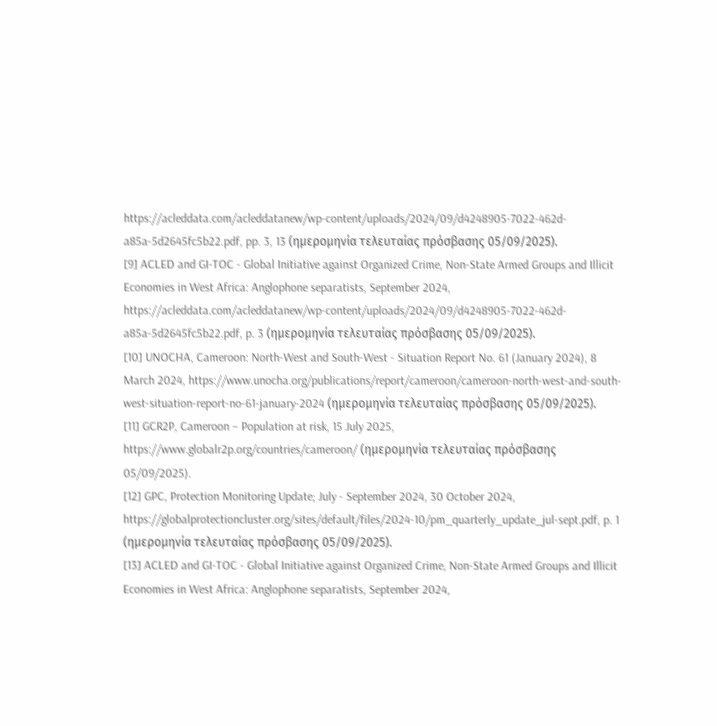https://acleddata.com/acleddatanew/wp-content/uploads/2024/09/d4248905-7022-462d-a85a-5d2645fc5b22.pdf, pp. 3, 13 (ημερομηνία τελευταίας πρόσβασης 05/09/2025).
[9] ACLED and GI-TOC - Global Initiative against Organized Crime, Non-State Armed Groups and Illicit Economies in West Africa: Anglophone separatists, September 2024, https://acleddata.com/acleddatanew/wp-content/uploads/2024/09/d4248905-7022-462d-a85a-5d2645fc5b22.pdf, p. 3 (ημερομηνία τελευταίας πρόσβασης 05/09/2025).
[10] UNOCHA, Cameroon: North-West and South-West - Situation Report No. 61 (January 2024), 8 March 2024, https://www.unocha.org/publications/report/cameroon/cameroon-north-west-and-south-west-situation-report-no-61-january-2024 (ημερομηνία τελευταίας πρόσβασης 05/09/2025).
[11] GCR2P, Cameroon – Population at risk, 15 July 2025, https://www.globalr2p.org/countries/cameroon/ (ημερομηνία τελευταίας πρόσβασης 05/09/2025).
[12] GPC, Protection Monitoring Update; July - September 2024, 30 October 2024, https://globalprotectioncluster.org/sites/default/files/2024-10/pm_quarterly_update_jul-sept.pdf, p. 1 (ημερομηνία τελευταίας πρόσβασης 05/09/2025).
[13] ACLED and GI-TOC - Global Initiative against Organized Crime, Non-State Armed Groups and Illicit Economies in West Africa: Anglophone separatists, September 2024,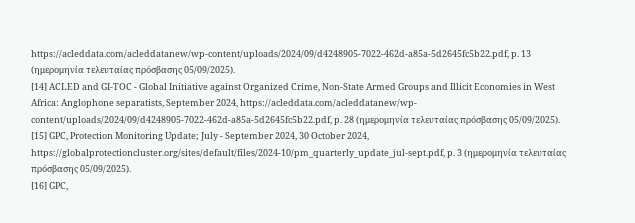https://acleddata.com/acleddatanew/wp-content/uploads/2024/09/d4248905-7022-462d-a85a-5d2645fc5b22.pdf, p. 13 (ημερομηνία τελευταίας πρόσβασης 05/09/2025).
[14] ACLED and GI-TOC - Global Initiative against Organized Crime, Non-State Armed Groups and Illicit Economies in West Africa: Anglophone separatists, September 2024, https://acleddata.com/acleddatanew/wp-content/uploads/2024/09/d4248905-7022-462d-a85a-5d2645fc5b22.pdf, p. 28 (ημερομηνία τελευταίας πρόσβασης 05/09/2025).
[15] GPC, Protection Monitoring Update; July - September 2024, 30 October 2024, https://globalprotectioncluster.org/sites/default/files/2024-10/pm_quarterly_update_jul-sept.pdf, p. 3 (ημερομηνία τελευταίας πρόσβασης 05/09/2025).
[16] GPC,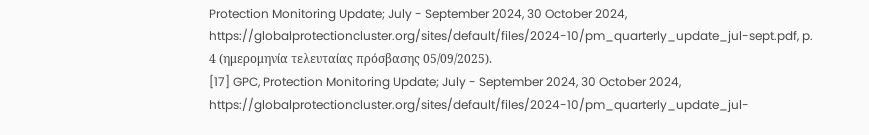Protection Monitoring Update; July - September 2024, 30 October 2024, https://globalprotectioncluster.org/sites/default/files/2024-10/pm_quarterly_update_jul-sept.pdf, p. 4 (ημερομηνία τελευταίας πρόσβασης 05/09/2025).
[17] GPC, Protection Monitoring Update; July - September 2024, 30 October 2024, https://globalprotectioncluster.org/sites/default/files/2024-10/pm_quarterly_update_jul-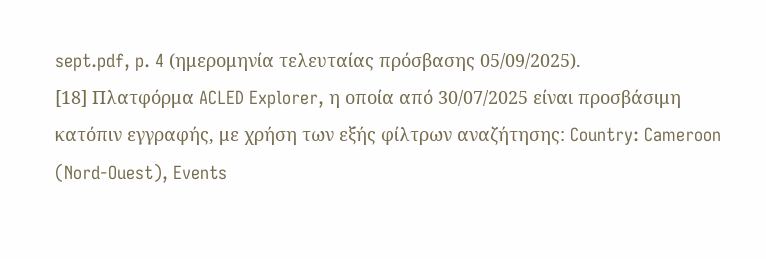sept.pdf, p. 4 (ημερομηνία τελευταίας πρόσβασης 05/09/2025).
[18] Πλατφόρμα ACLED Explorer, η οποία από 30/07/2025 είναι προσβάσιμη κατόπιν εγγραφής, με χρήση των εξής φίλτρων αναζήτησης: Country: Cameroon (Nord-Ouest), Events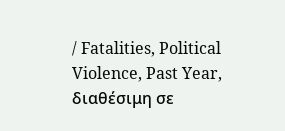/ Fatalities, Political Violence, Past Year, διαθέσιμη σε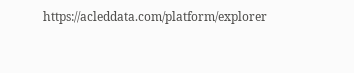https://acleddata.com/platform/explorer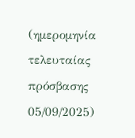(ημερομηνία τελευταίας πρόσβασης 05/09/2025)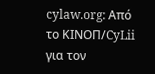cylaw.org: Από το ΚΙΝOΠ/CyLii για τον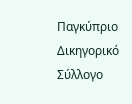Παγκύπριο Δικηγορικό Σύλλογο